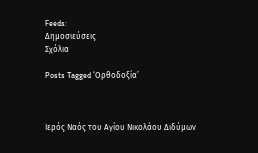Feeds:
Δημοσιεύσεις
Σχόλια

Posts Tagged ‘Ορθοδοξία’



Ιερός Ναός του Αγίου Νικολάου Διδύμων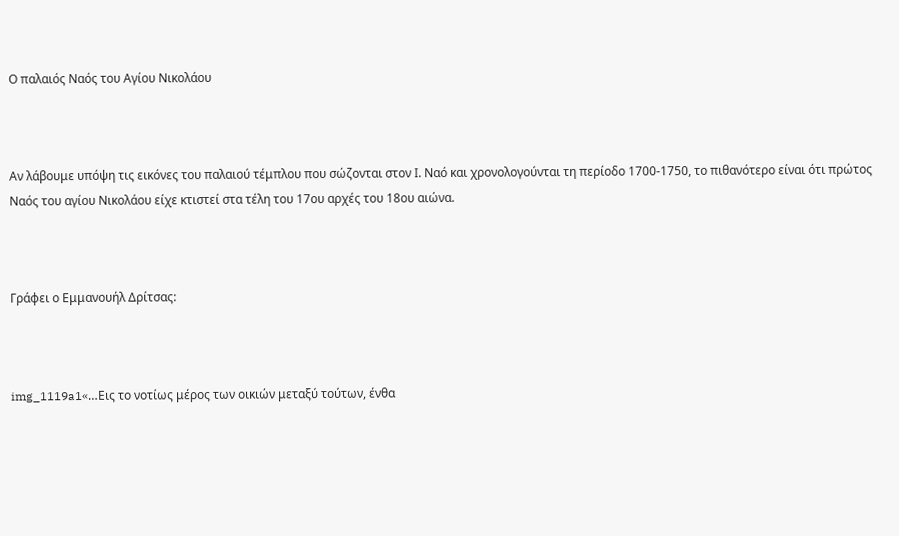Ο παλαιός Ναός του Αγίου Νικολάου



Αν λάβουμε υπόψη τις εικόνες του παλαιού τέμπλου που σώζονται στον Ι. Ναό και χρονολογούνται τη περίοδο 1700-1750, το πιθανότερο είναι ότι πρώτος Ναός του αγίου Νικολάου είχε κτιστεί στα τέλη του 17ου αρχές του 18ου αιώνα.



Γράφει ο Εμμανουήλ Δρίτσας:



img_1119a1«…Εις το νοτίως μέρος των οικιών μεταξύ τούτων, ένθα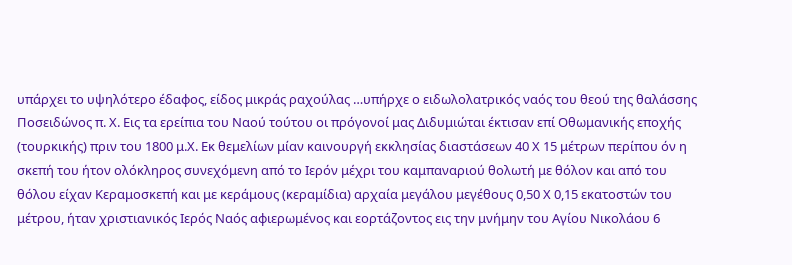υπάρχει το υψηλότερο έδαφος, είδος μικράς ραχούλας …υπήρχε ο ειδωλολατρικός ναός του θεού της θαλάσσης Ποσειδώνος π. Χ. Εις τα ερείπια του Ναού τούτου οι πρόγονοί μας Διδυμιώται έκτισαν επί Οθωμανικής εποχής (τουρκικής) πριν του 1800 μ.Χ. Εκ θεμελίων μίαν καινουργή εκκλησίας διαστάσεων 40 Χ 15 μέτρων περίπου όν η σκεπή του ήτον ολόκληρος συνεχόμενη από το Ιερόν μέχρι του καμπαναριού θολωτή με θόλον και από του θόλου είχαν Κεραμοσκεπή και με κεράμους (κεραμίδια) αρχαία μεγάλου μεγέθους 0,50 Χ 0,15 εκατοστών του μέτρου, ήταν χριστιανικός Ιερός Ναός αφιερωμένος και εορτάζοντος εις την μνήμην του Αγίου Νικολάου 6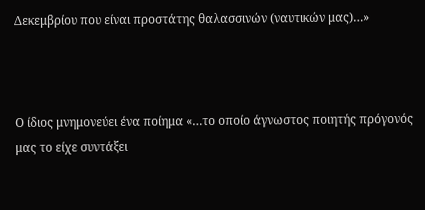Δεκεμβρίου που είναι προστάτης θαλασσινών (ναυτικών μας)…»



Ο ίδιος μνημονεύει ένα ποίημα «…το οποίο άγνωστος ποιητής πρόγονός μας το είχε συντάξει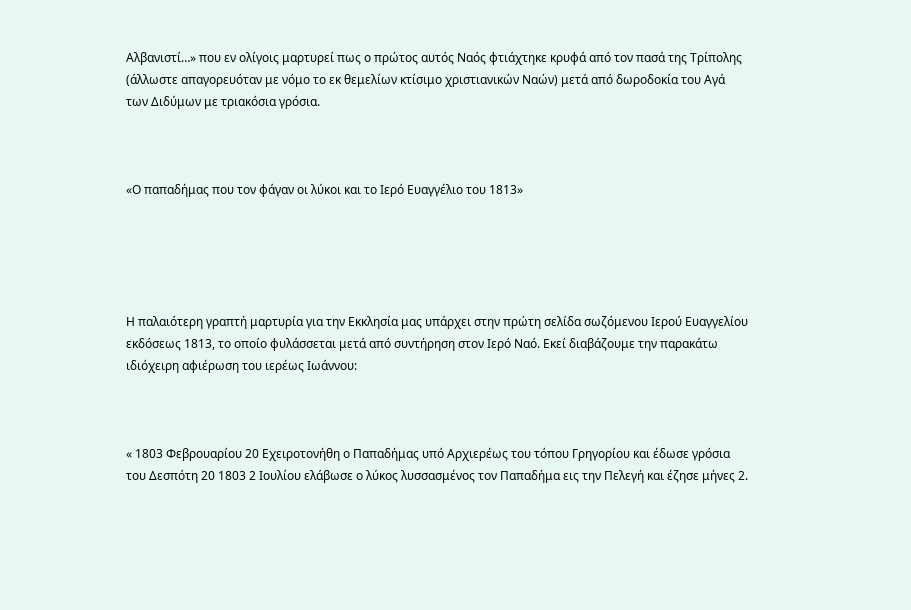Αλβανιστί…» που εν ολίγοις μαρτυρεί πως ο πρώτος αυτός Ναός φτιάχτηκε κρυφά από τον πασά της Τρίπολης (άλλωστε απαγορευόταν με νόμο το εκ θεμελίων κτίσιμο χριστιανικών Ναών) μετά από δωροδοκία του Αγά των Διδύμων με τριακόσια γρόσια.



«Ο παπαδήμας που τον φάγαν οι λύκοι και το Ιερό Ευαγγέλιο του 1813»





Η παλαιότερη γραπτή μαρτυρία για την Εκκλησία μας υπάρχει στην πρώτη σελίδα σωζόμενου Ιερού Ευαγγελίου εκδόσεως 1813, το οποίο φυλάσσεται μετά από συντήρηση στον Ιερό Ναό. Εκεί διαβάζουμε την παρακάτω ιδιόχειρη αφιέρωση του ιερέως Ιωάννου:



« 1803 Φεβρουαρίου 20 Εχειροτονήθη ο Παπαδήμας υπό Αρχιερέως του τόπου Γρηγορίου και έδωσε γρόσια του Δεσπότη 20 1803 2 Ιουλίου ελάβωσε ο λύκος λυσσασμένος τον Παπαδήμα εις την Πελεγή και έζησε μήνες 2.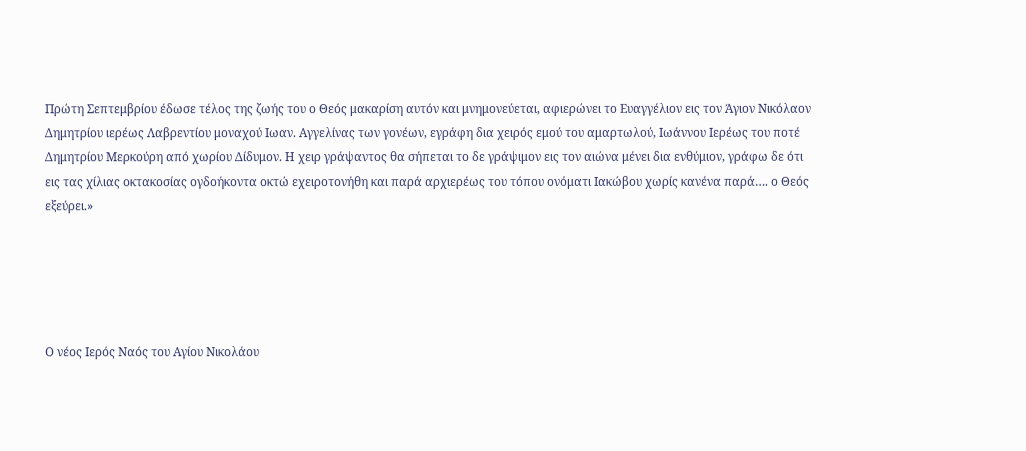Πρώτη Σεπτεμβρίου έδωσε τέλος της ζωής του ο Θεός μακαρίση αυτόν και μνημονεύεται, αφιερώνει το Ευαγγέλιον εις τον Άγιον Νικόλαον Δημητρίου ιερέως Λαβρεντίου μοναχού Ιωαν. Αγγελίνας των γονέων, εγράφη δια χειρός εμού του αμαρτωλού, Ιωάννου Ιερέως του ποτέ Δημητρίου Μερκούρη από χωρίου Δίδυμον. Η χειρ γράψαντος θα σήπεται το δε γράψιμον εις τον αιώνα μένει δια ενθύμιον, γράφω δε ότι εις τας χίλιας οκτακοσίας ογδοήκοντα οκτώ εχειροτονήθη και παρά αρχιερέως του τόπου ονόματι Ιακώβου χωρίς κανένα παρά…. ο Θεός εξεύρει.»





Ο νέος Ιερός Ναός του Αγίου Νικολάου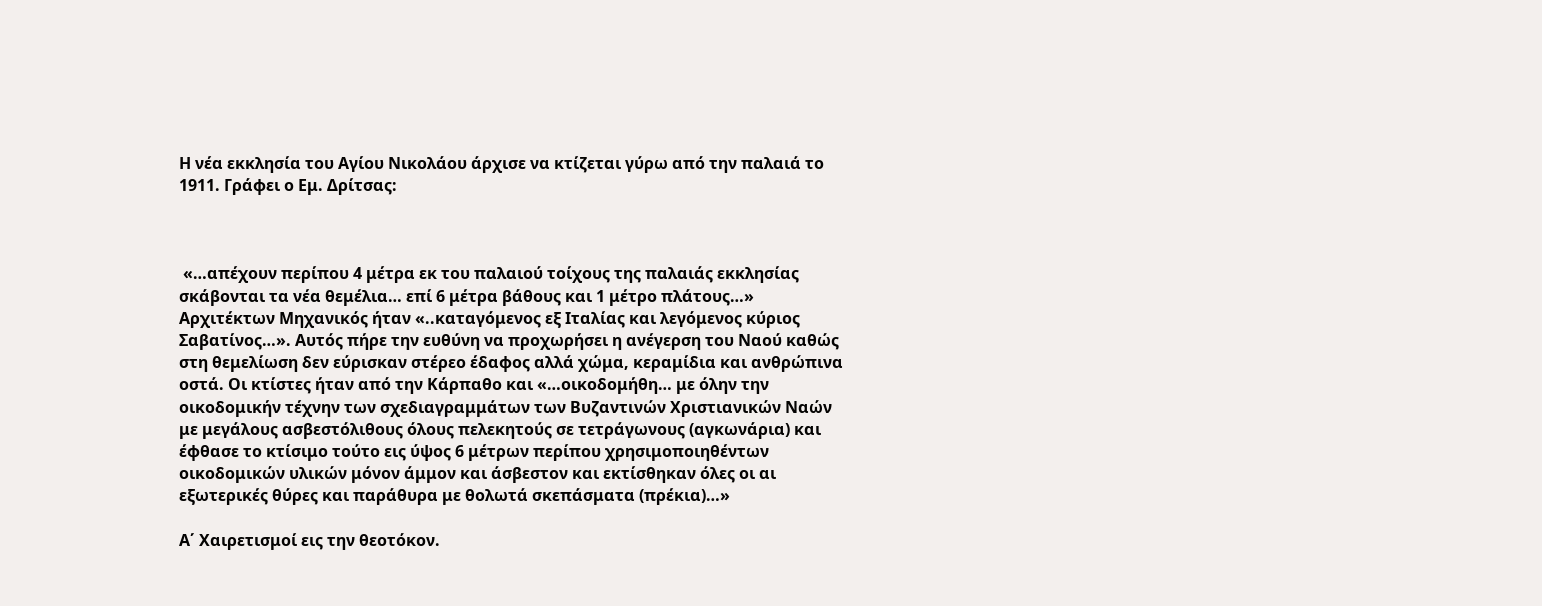Η νέα εκκλησία του Αγίου Νικολάου άρχισε να κτίζεται γύρω από την παλαιά το 1911. Γράφει ο Εμ. Δρίτσας:



 «…απέχουν περίπου 4 μέτρα εκ του παλαιού τοίχους της παλαιάς εκκλησίας σκάβονται τα νέα θεμέλια… επί 6 μέτρα βάθους και 1 μέτρο πλάτους…» Αρχιτέκτων Μηχανικός ήταν «..καταγόμενος εξ Ιταλίας και λεγόμενος κύριος Σαβατίνος…». Αυτός πήρε την ευθύνη να προχωρήσει η ανέγερση του Ναού καθώς στη θεμελίωση δεν εύρισκαν στέρεο έδαφος αλλά χώμα, κεραμίδια και ανθρώπινα οστά. Οι κτίστες ήταν από την Κάρπαθο και «…οικοδομήθη… με όλην την οικοδομικήν τέχνην των σχεδιαγραμμάτων των Βυζαντινών Χριστιανικών Ναών με μεγάλους ασβεστόλιθους όλους πελεκητούς σε τετράγωνους (αγκωνάρια) και έφθασε το κτίσιμο τούτο εις ύψος 6 μέτρων περίπου χρησιμοποιηθέντων οικοδομικών υλικών μόνον άμμον και άσβεστον και εκτίσθηκαν όλες οι αι εξωτερικές θύρες και παράθυρα με θολωτά σκεπάσματα (πρέκια)…»

Α΄ Χαιρετισμοί εις την θεοτόκον.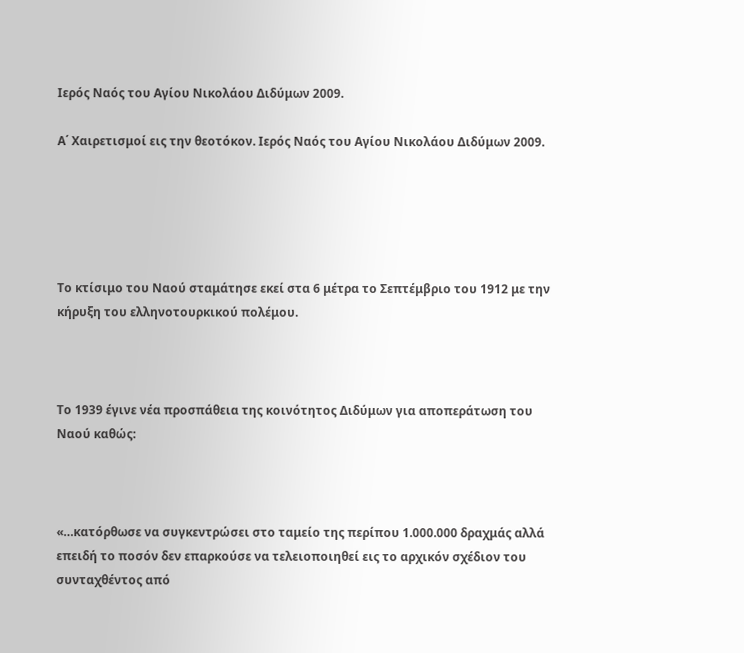Ιερός Ναός του Αγίου Νικολάου Διδύμων 2009.

Α΄ Χαιρετισμοί εις την θεοτόκον. Ιερός Ναός του Αγίου Νικολάου Διδύμων 2009.





Το κτίσιμο του Ναού σταμάτησε εκεί στα 6 μέτρα το Σεπτέμβριο του 1912 με την κήρυξη του ελληνοτουρκικού πολέμου.



Το 1939 έγινε νέα προσπάθεια της κοινότητος Διδύμων για αποπεράτωση του Ναού καθώς:



«…κατόρθωσε να συγκεντρώσει στο ταμείο της περίπου 1.000.000 δραχμάς αλλά επειδή το ποσόν δεν επαρκούσε να τελειοποιηθεί εις το αρχικόν σχέδιον του συνταχθέντος από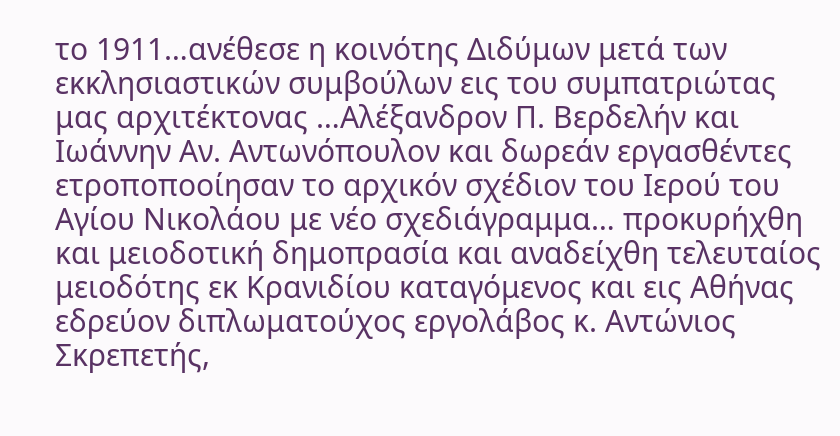το 1911…ανέθεσε η κοινότης Διδύμων μετά των εκκλησιαστικών συμβούλων εις του συμπατριώτας μας αρχιτέκτονας …Αλέξανδρον Π. Βερδελήν και Ιωάννην Αν. Αντωνόπουλον και δωρεάν εργασθέντες ετροποποοίησαν το αρχικόν σχέδιον του Ιερού του Αγίου Νικολάου με νέο σχεδιάγραμμα… προκυρήχθη και μειοδοτική δημοπρασία και αναδείχθη τελευταίος μειοδότης εκ Κρανιδίου καταγόμενος και εις Αθήνας εδρεύον διπλωματούχος εργολάβος κ. Αντώνιος Σκρεπετής,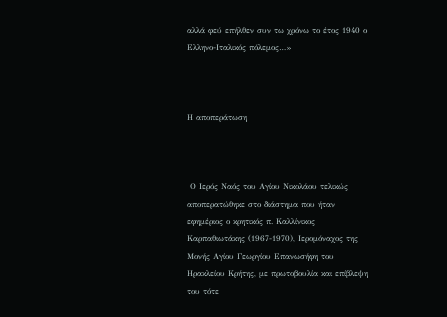αλλά φεύ επήλθεν συν τω χρόνω το έτος 1940 ο Ελληνο-Ιταλικός πόλεμος…»



Η αποπεράτωση



 Ο Ιερός Ναός του Αγίου Νικολάου τελικώς αποπερατώθηκε στο διάστημα που ήταν εφημέριος ο κρητικός π. Καλλίνικος Καρπαθιωτάκης (1967-1970), Ιερομόναχος της Μονής Αγίου Γεωργίου Επανωσήφη του Ηρακλείου Κρήτης, με πρωτοβουλία και επίβλεψη του τότε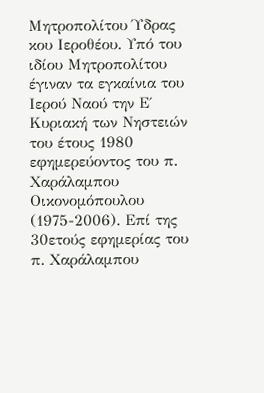Μητροπολίτου Ύδρας κου Ιεροθέου. Υπό του ιδίου Μητροπολίτου έγιναν τα εγκαίνια του Ιερού Ναού την Ε΄ Κυριακή των Νηστειών του έτους 1980 εφημερεύοντος του π. Χαράλαμπου Οικονομόπουλου (1975-2006). Επί της 30ετούς εφημερίας του π. Χαράλαμπου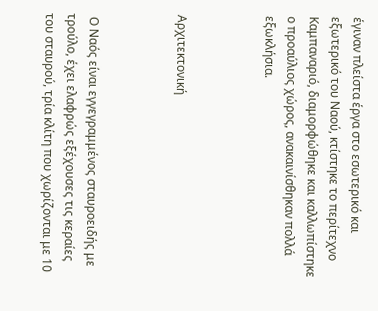έγιναν πλείστα έργα στο εσωτερικό και εξωτερικό του Ναού, κτίστηκε το περίτεχνο Καμπαναριό, διαμορφώθηκε και καλλωπίστηκε ο προαύλιος χώρος, ανακαινίσθηκαν πολλά εξωκλήσια.



Αρχιτεκτονική



 Ο Ναός είναι εγγεγραμμένος σταυροειδής με τρούλο, έχει ελαφρώς εξέχουσες τις κεραίες του σταυρού, τρία κλίτη που χωρίζονται με 10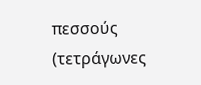πεσσούς (τετράγωνες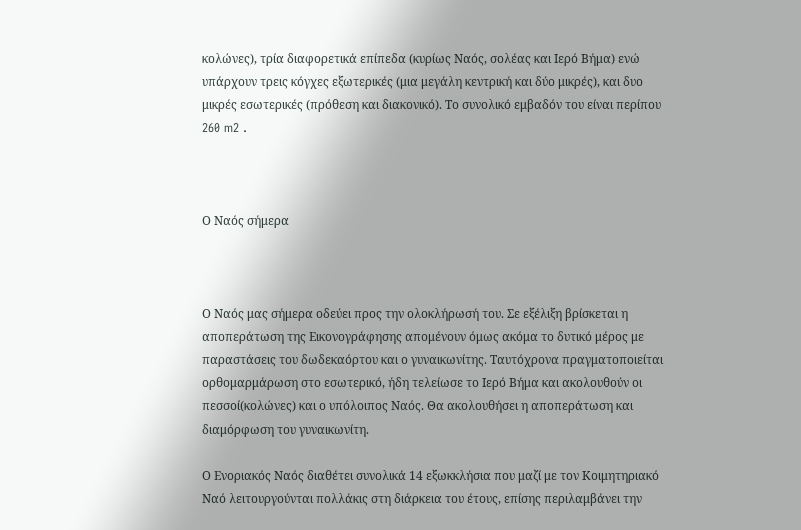κολώνες), τρία διαφορετικά επίπεδα (κυρίως Ναός, σολέας και Ιερό Βήμα) ενώ υπάρχουν τρεις κόγχες εξωτερικές (μια μεγάλη κεντρική και δύο μικρές), και δυο μικρές εσωτερικές (πρόθεση και διακονικό). Το συνολικό εμβαδόν του είναι περίπου 260 m2 .



Ο Ναός σήμερα



Ο Ναός μας σήμερα οδεύει προς την ολοκλήρωσή του. Σε εξέλιξη βρίσκεται η αποπεράτωση της Εικονογράφησης απομένουν όμως ακόμα το δυτικό μέρος με παραστάσεις του δωδεκαόρτου και ο γυναικωνίτης. Ταυτόχρονα πραγματοποιείται ορθομαρμάρωση στο εσωτερικό, ήδη τελείωσε το Ιερό Βήμα και ακολουθούν οι πεσσοί(κολώνες) και ο υπόλοιπος Ναός. Θα ακολουθήσει η αποπεράτωση και διαμόρφωση του γυναικωνίτη.

Ο Ενοριακός Ναός διαθέτει συνολικά 14 εξωκκλήσια που μαζί με τον Κοιμητηριακό Ναό λειτουργούνται πολλάκις στη διάρκεια του έτους, επίσης περιλαμβάνει την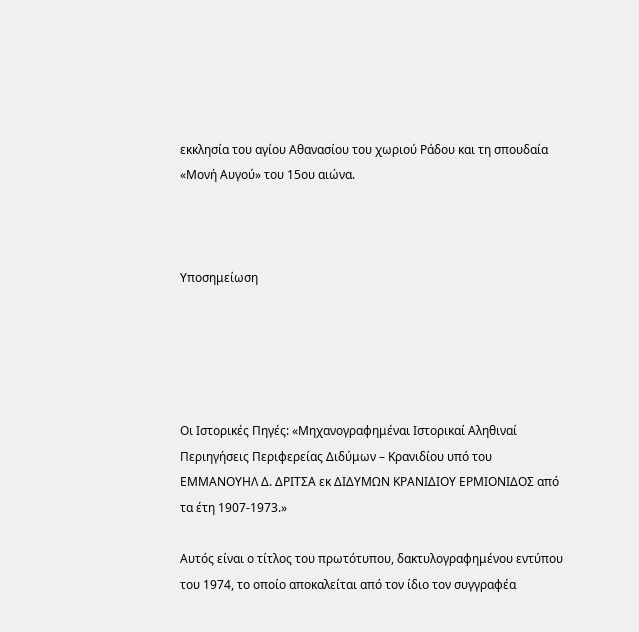εκκλησία του αγίου Αθανασίου του χωριού Ράδου και τη σπουδαία «Μονή Αυγού» του 15ου αιώνα.



Υποσημείωση





Οι Ιστορικές Πηγές: «Μηχανογραφημέναι Ιστορικαί Αληθιναί Περιηγήσεις Περιφερείας Διδύμων – Κρανιδίου υπό του ΕΜΜΑΝΟΥΗΛ Δ. ΔΡΙΤΣΑ εκ ΔΙΔΥΜΩΝ ΚΡΑΝΙΔΙΟΥ ΕΡΜΙΟΝΙΔΟΣ από τα έτη 1907-1973.»

Αυτός είναι ο τίτλος του πρωτότυπου, δακτυλογραφημένου εντύπου του 1974, το οποίο αποκαλείται από τον ίδιο τον συγγραφέα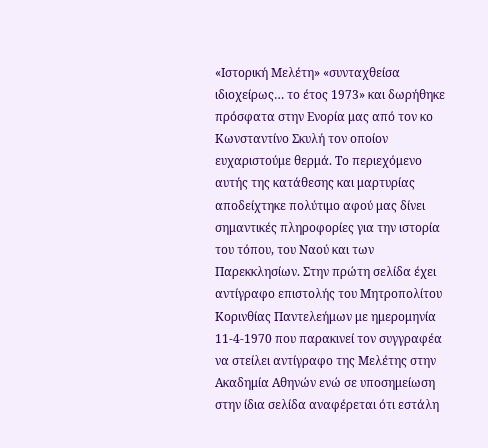«Ιστορική Μελέτη» «συνταχθείσα ιδιοχείρως… το έτος 1973» και δωρήθηκε πρόσφατα στην Ενορία μας από τον κο Κωνσταντίνο Σκυλή τον οποίον ευχαριστούμε θερμά. Το περιεχόμενο αυτής της κατάθεσης και μαρτυρίας αποδείχτηκε πολύτιμο αφού μας δίνει σημαντικές πληροφορίες για την ιστορία του τόπου, του Ναού και των Παρεκκλησίων. Στην πρώτη σελίδα έχει αντίγραφο επιστολής του Μητροπολίτου Κορινθίας Παντελεήμων με ημερομηνία 11-4-1970 που παρακινεί τον συγγραφέα να στείλει αντίγραφο της Μελέτης στην Ακαδημία Αθηνών ενώ σε υποσημείωση στην ίδια σελίδα αναφέρεται ότι εστάλη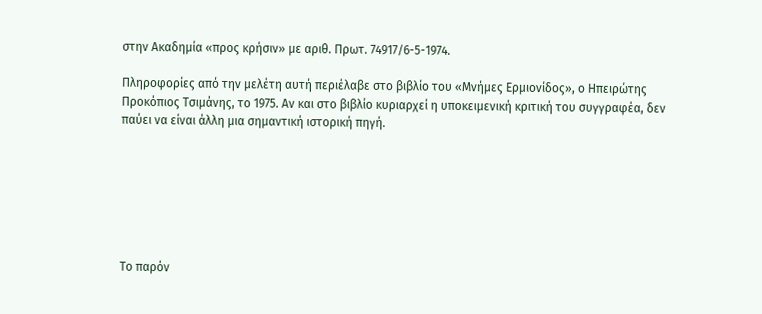στην Ακαδημία «προς κρήσιν» με αριθ. Πρωτ. 74917/6-5-1974.

Πληροφορίες από την μελέτη αυτή περιέλαβε στο βιβλίο του «Μνήμες Ερμιονίδος», ο Ηπειρώτης Προκόπιος Τσιμάνης, το 1975. Αν και στο βιβλίο κυριαρχεί η υποκειμενική κριτική του συγγραφέα, δεν παύει να είναι άλλη μια σημαντική ιστορική πηγή.







Το παρόν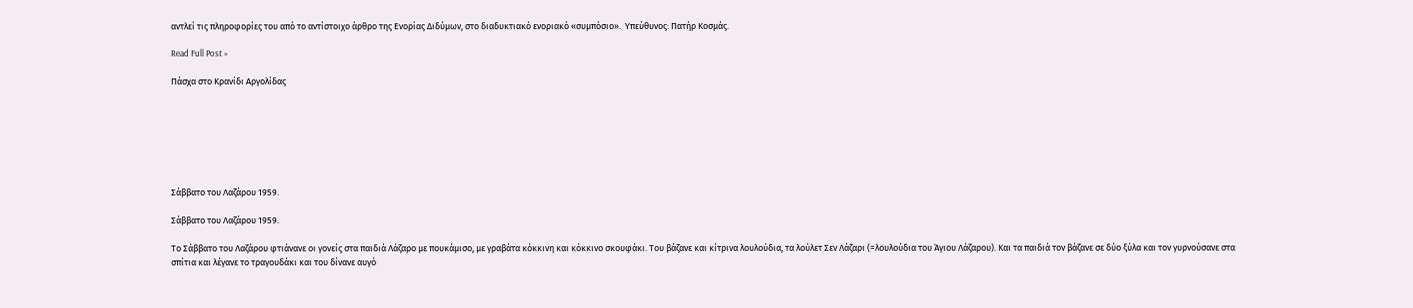αντλεί τις πληροφορίες του από το αντίστοιχο άρθρο της Ενορίας Διδύμων, στο διαδυκτιακό ενοριακό «συμπόσιο».  Υπεύθυνος: Πατήρ Κοσμάς.

Read Full Post »

Πάσχα στο Κρανίδι Αργολίδας







Σάββατο του Λαζάρου 1959.

Σάββατο του Λαζάρου 1959.

Το Σάββατο του Λαζάρου φτιάνανε οι γονείς στα παιδιά Λάζαρο με πουκάμισο, με γραβάτα κόκκινη και κόκκινο σκουφάκι. Του βάζανε και κίτρινα λουλούδια, τα λούλετ Σεν Λάζαρι (=λουλούδια του Άγιου Λάζαρου). Και τα παιδιά τον βάζανε σε δύο ξύλα και τον γυρνούσανε στα σπίτια και λέγανε το τραγουδάκι και του δίνανε αυγό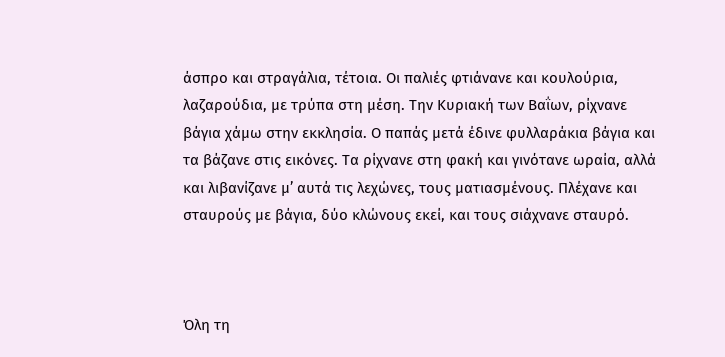άσπρο και στραγάλια, τέτοια. Οι παλιές φτιάνανε και κουλούρια, λαζαρούδια, με τρύπα στη μέση. Την Κυριακή των Βαΐων, ρίχνανε βάγια χάμω στην εκκλησία. Ο παπάς μετά έδινε φυλλαράκια βάγια και τα βάζανε στις εικόνες. Τα ρίχνανε στη φακή και γινότανε ωραία, αλλά και λιβανίζανε μ’ αυτά τις λεχώνες, τους ματιασμένους. Πλέχανε και σταυρούς με βάγια, δύο κλώνους εκεί, και τους σιάχνανε σταυρό.



Όλη τη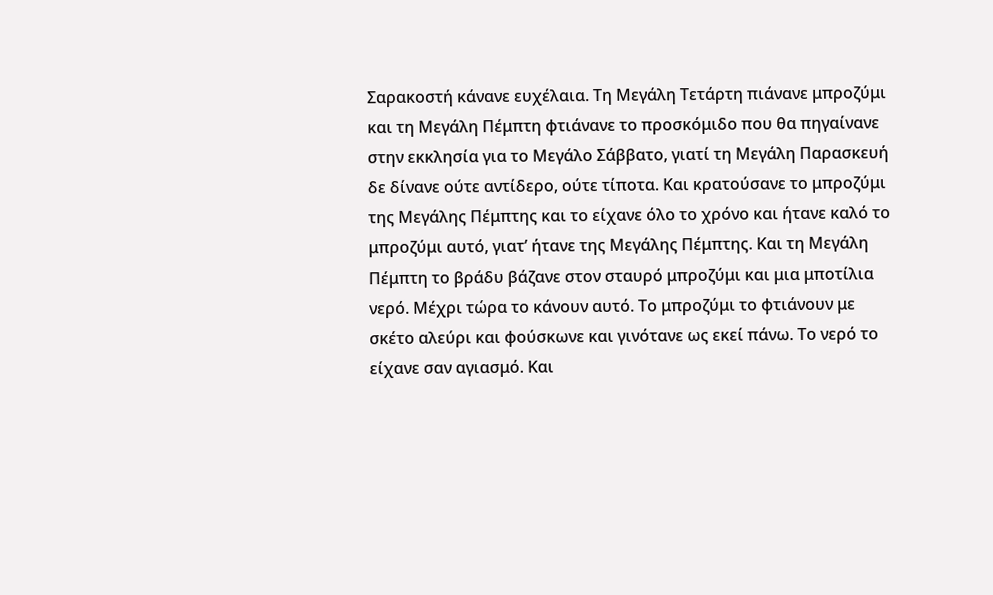Σαρακοστή κάνανε ευχέλαια. Τη Μεγάλη Τετάρτη πιάνανε μπροζύμι και τη Μεγάλη Πέμπτη φτιάνανε το προσκόμιδο που θα πηγαίνανε στην εκκλησία για το Μεγάλο Σάββατο, γιατί τη Μεγάλη Παρασκευή δε δίνανε ούτε αντίδερο, ούτε τίποτα. Και κρατούσανε το μπροζύμι της Μεγάλης Πέμπτης και το είχανε όλο το χρόνο και ήτανε καλό το μπροζύμι αυτό, γιατ’ ήτανε της Μεγάλης Πέμπτης. Και τη Μεγάλη Πέμπτη το βράδυ βάζανε στον σταυρό μπροζύμι και μια μποτίλια νερό. Μέχρι τώρα το κάνουν αυτό. Το μπροζύμι το φτιάνουν με σκέτο αλεύρι και φούσκωνε και γινότανε ως εκεί πάνω. Το νερό το είχανε σαν αγιασμό. Και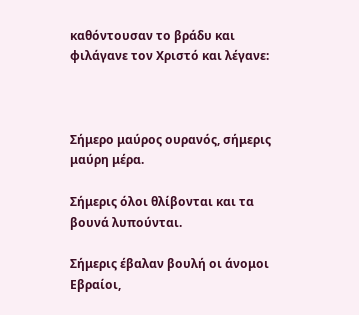καθόντουσαν το βράδυ και φιλάγανε τον Χριστό και λέγανε:



Σήμερο μαύρος ουρανός, σήμερις μαύρη μέρα.

Σήμερις όλοι θλίβονται και τα βουνά λυπούνται.

Σήμερις έβαλαν βουλή οι άνομοι Εβραίοι,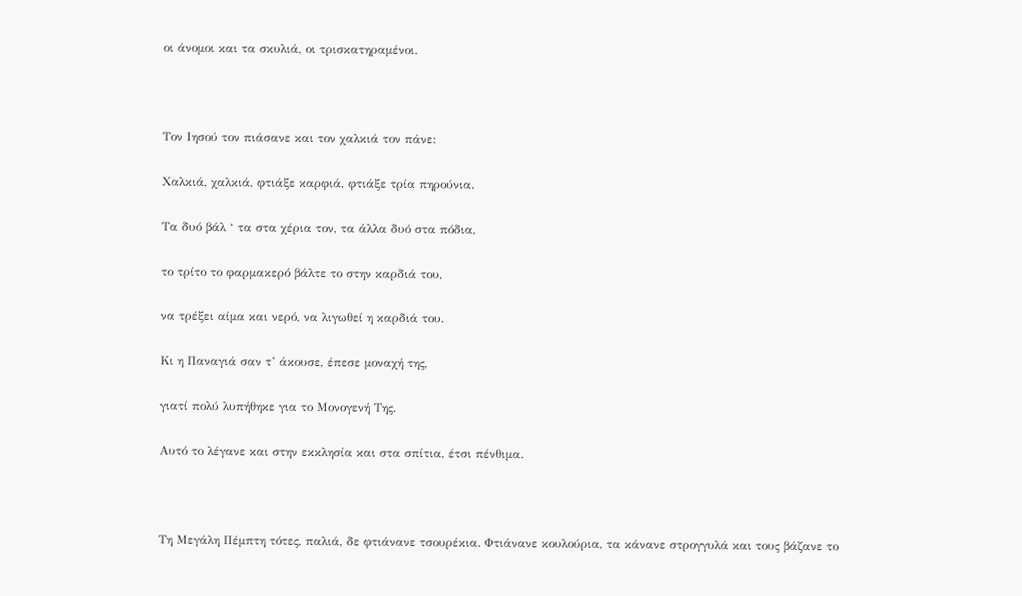οι άνομοι και τα σκυλιά, οι τρισκατηραμένοι.



Τον Ιησού τον πιάσανε και τον χαλκιά τον πάνε:

Χαλκιά, χαλκιά, φτιάξε καρφιά, φτιάξε τρία πηρούνια.

Τα δυό βάλ ‘ τα στα χέρια τον, τα άλλα δυό στα πόδια,

το τρίτο το φαρμακερό βάλτε το στην καρδιά του,

να τρέξει αίμα και νερό, να λιγωθεί η καρδιά του.

Κι η Παναγιά σαν τ’ άκουσε, έπεσε μοναχή της,

γιατί πολύ λυπήθηκε για το Μονογενή Της.

Αυτό το λέγανε και στην εκκλησία και στα σπίτια, έτσι πένθιμα.



Τη Μεγάλη Πέμπτη τότες, παλιά, δε φτιάνανε τσουρέκια. Φτιάνανε κουλούρια, τα κάνανε στρογγυλά και τους βάζανε το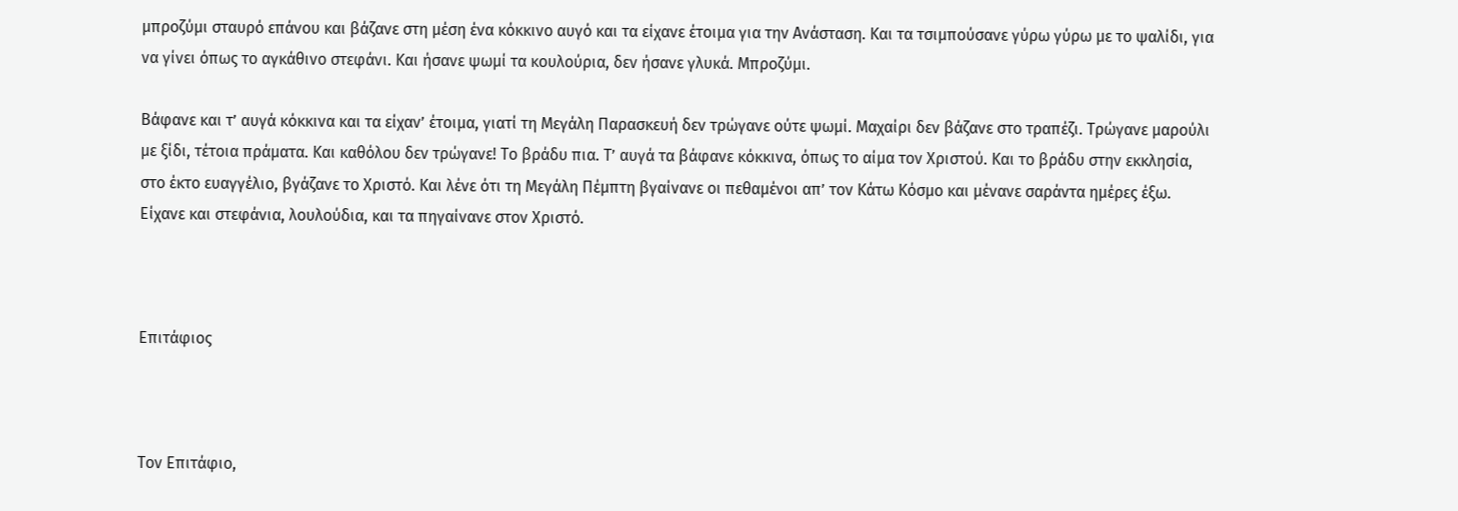μπροζύμι σταυρό επάνου και βάζανε στη μέση ένα κόκκινο αυγό και τα είχανε έτοιμα για την Ανάσταση. Και τα τσιμπούσανε γύρω γύρω με το ψαλίδι, για να γίνει όπως το αγκάθινο στεφάνι. Και ήσανε ψωμί τα κουλούρια, δεν ήσανε γλυκά. Μπροζύμι.

Βάφανε και τ’ αυγά κόκκινα και τα είχαν’ έτοιμα, γιατί τη Μεγάλη Παρασκευή δεν τρώγανε ούτε ψωμί. Μαχαίρι δεν βάζανε στο τραπέζι. Τρώγανε μαρούλι με ξίδι, τέτοια πράματα. Και καθόλου δεν τρώγανε! Το βράδυ πια. Τ’ αυγά τα βάφανε κόκκινα, όπως το αίμα τον Χριστού. Και το βράδυ στην εκκλησία, στο έκτο ευαγγέλιο, βγάζανε το Χριστό. Και λένε ότι τη Μεγάλη Πέμπτη βγαίνανε οι πεθαμένοι απ’ τον Κάτω Κόσμο και μένανε σαράντα ημέρες έξω. Είχανε και στεφάνια, λουλούδια, και τα πηγαίνανε στον Χριστό.



Επιτάφιος



Τον Επιτάφιο,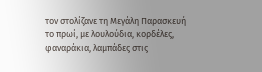τον στολίζανε τη Μεγάλη Παρασκευή το πρωί, με λουλούδια, κορδέλες, φαναράκια, λαμπάδες στις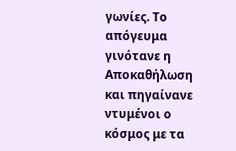γωνίες. Το απόγευμα γινότανε η Αποκαθήλωση και πηγαίνανε ντυμένοι ο κόσμος με τα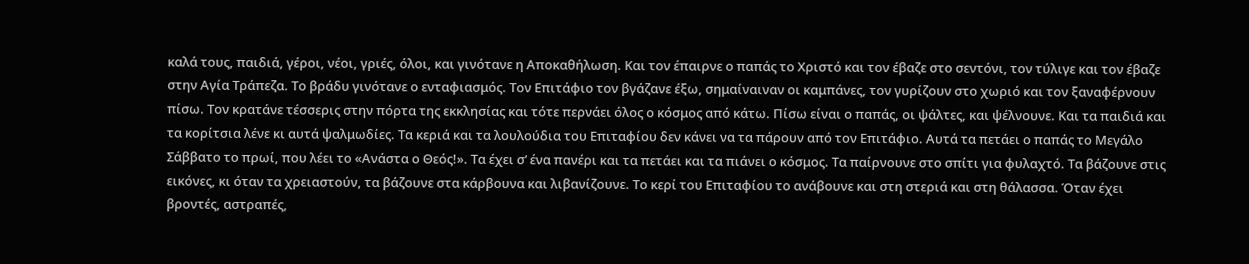καλά τους, παιδιά, γέροι, νέοι, γριές, όλοι, και γινότανε η Αποκαθήλωση. Και τον έπαιρνε ο παπάς το Χριστό και τον έβαζε στο σεντόνι, τον τύλιγε και τον έβαζε στην Αγία Τράπεζα. Το βράδυ γινότανε ο ενταφιασμός. Τον Επιτάφιο τον βγάζανε έξω, σημαίναιναν οι καμπάνες, τον γυρίζουν στο χωριό και τον ξαναφέρνουν πίσω. Τον κρατάνε τέσσερις στην πόρτα της εκκλησίας και τότε περνάει όλος ο κόσμος από κάτω. Πίσω είναι ο παπάς, οι ψάλτες, και ψέλνουνε. Και τα παιδιά και τα κορίτσια λένε κι αυτά ψαλμωδίες. Τα κεριά και τα λουλούδια του Επιταφίου δεν κάνει να τα πάρουν από τον Επιτάφιο. Αυτά τα πετάει ο παπάς το Μεγάλο Σάββατο το πρωί, που λέει το «Ανάστα ο Θεός!». Τα έχει σ’ ένα πανέρι και τα πετάει και τα πιάνει ο κόσμος. Τα παίρνουνε στο σπίτι για φυλαχτό. Τα βάζουνε στις εικόνες, κι όταν τα χρειαστούν, τα βάζουνε στα κάρβουνα και λιβανίζουνε. Το κερί του Επιταφίου το ανάβουνε και στη στεριά και στη θάλασσα. Όταν έχει βροντές, αστραπές,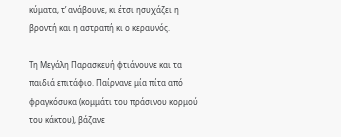κύματα, τ’ ανάβουνε, κι έτσι ησυχάζει η βροντή και η αστραπή κι ο κεραυνός.

Τη Μεγάλη Παρασκευή φτιάνουνε και τα παιδιά επιτάφιο. Παίρνανε μία πίτα από φραγκόσυκα (κομμάτι του πράσινου κορμού του κάκτου), βάζανε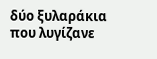δύο ξυλαράκια που λυγίζανε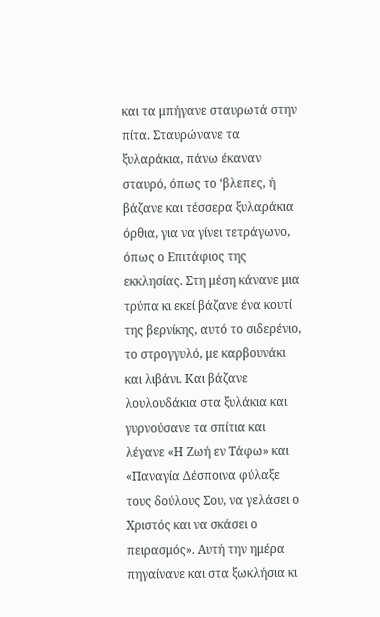και τα μπήγανε σταυρωτά στην πίτα. Σταυρώνανε τα ξυλαράκια, πάνω έκαναν σταυρό, όπως το ‘βλεπες, ή βάζανε και τέσσερα ξυλαράκια όρθια, για να γίνει τετράγωνο, όπως ο Επιτάφιος της εκκλησίας. Στη μέση κάνανε μια τρύπα κι εκεί βάζανε ένα κουτί της βερνίκης, αυτό το σιδερένιο, το στρογγυλό, με καρβουνάκι και λιβάνι. Και βάζανε λουλουδάκια στα ξυλάκια και γυρνούσανε τα σπίτια και λέγανε «Η Ζωή εν Τάφω» και «Παναγία Δέσποινα φύλαξε τους δούλους Σου, να γελάσει ο Χριστός και να σκάσει ο πειρασμός». Αυτή την ημέρα πηγαίνανε και στα ξωκλήσια κι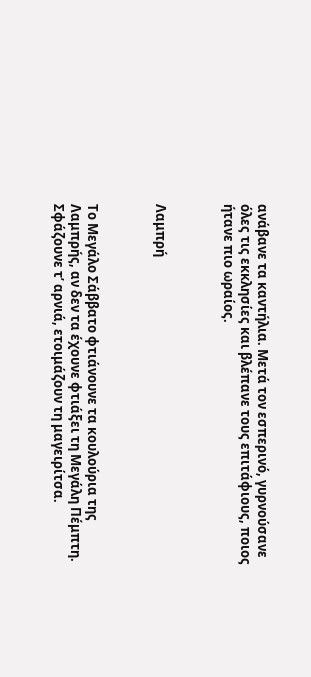ανάβανε τα καντήλια. Μετά τον εσπερινό, γυρνούσανε όλες τις εκκλησίες και βλέπανε τους επιτάφιους, ποιος ήτανε πιο ωραίος.



Λαμπρή



Το Μεγάλο Σάββατο φτιάνουνε τα κουλούρια της Λαμπρής, αν δεν τα έχουνε φτιάξει τη Μεγάλη Πέμπτη. Σφάζουνε τ’ αρνιά, ετοιμάζουν τη μαγειρίτσα.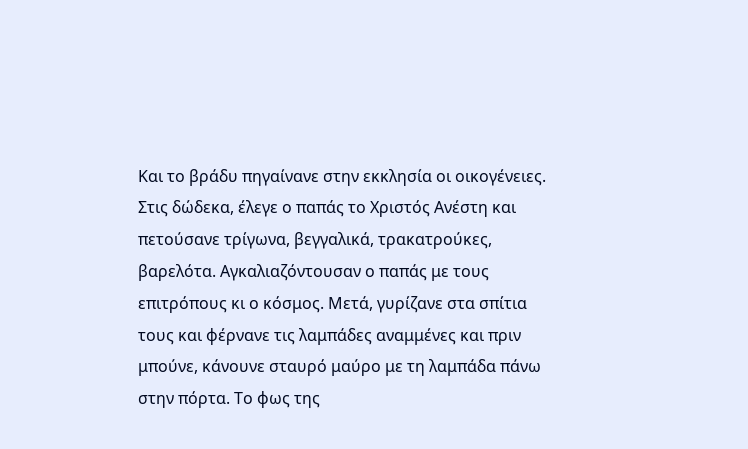Και το βράδυ πηγαίνανε στην εκκλησία οι οικογένειες. Στις δώδεκα, έλεγε ο παπάς το Χριστός Ανέστη και πετούσανε τρίγωνα, βεγγαλικά, τρακατρούκες, βαρελότα. Αγκαλιαζόντουσαν ο παπάς με τους επιτρόπους κι ο κόσμος. Μετά, γυρίζανε στα σπίτια τους και φέρνανε τις λαμπάδες αναμμένες και πριν μπούνε, κάνουνε σταυρό μαύρο με τη λαμπάδα πάνω στην πόρτα. Το φως της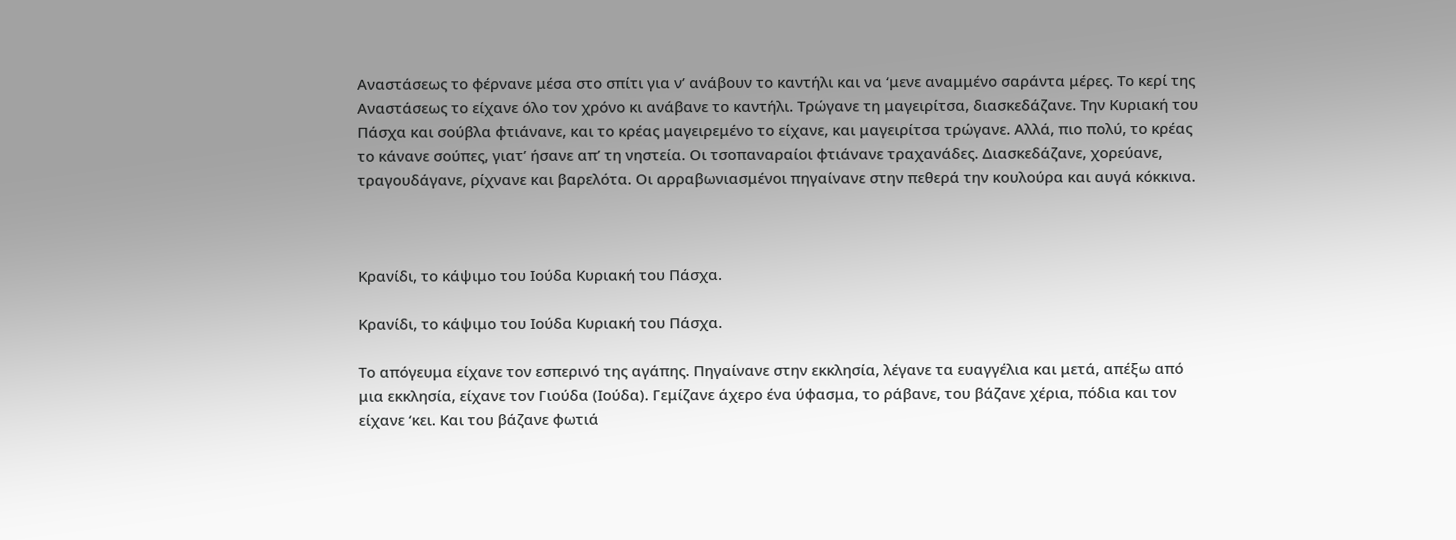Αναστάσεως το φέρνανε μέσα στο σπίτι για ν’ ανάβουν το καντήλι και να ‘μενε αναμμένο σαράντα μέρες. Το κερί της Αναστάσεως το είχανε όλο τον χρόνο κι ανάβανε το καντήλι. Τρώγανε τη μαγειρίτσα, διασκεδάζανε. Την Κυριακή του Πάσχα και σούβλα φτιάνανε, και το κρέας μαγειρεμένο το είχανε, και μαγειρίτσα τρώγανε. Αλλά, πιο πολύ, το κρέας το κάνανε σούπες, γιατ’ ήσανε απ’ τη νηστεία. Οι τσοπαναραίοι φτιάνανε τραχανάδες. Διασκεδάζανε, χορεύανε, τραγουδάγανε, ρίχνανε και βαρελότα. Οι αρραβωνιασμένοι πηγαίνανε στην πεθερά την κουλούρα και αυγά κόκκινα.



Κρανίδι, το κάψιμο του Ιούδα Κυριακή του Πάσχα.

Κρανίδι, το κάψιμο του Ιούδα Κυριακή του Πάσχα.

Το απόγευμα είχανε τον εσπερινό της αγάπης. Πηγαίνανε στην εκκλησία, λέγανε τα ευαγγέλια και μετά, απέξω από μια εκκλησία, είχανε τον Γιούδα (Ιούδα). Γεμίζανε άχερο ένα ύφασμα, το ράβανε, του βάζανε χέρια, πόδια και τον είχανε ‘κει. Και του βάζανε φωτιά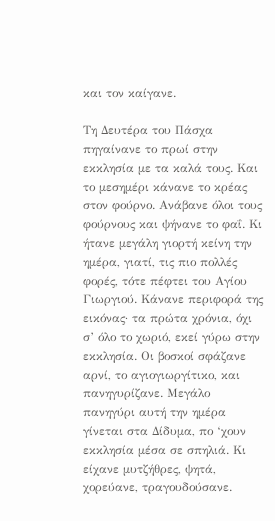και τον καίγανε.

Τη Δευτέρα του Πάσχα πηγαίνανε το πρωί στην εκκλησία με τα καλά τους. Και το μεσημέρι κάνανε το κρέας στον φούρνο. Ανάβανε όλοι τους φούρνους και ψήνανε το φαΐ. Κι ήτανε μεγάλη γιορτή κείνη την ημέρα, γιατί, τις πιο πολλές φορές, τότε πέφτει του Αγίου Γιωργιού. Κάνανε περιφορά της εικόνας· τα πρώτα χρόνια, όχι σ’ όλο το χωριό, εκεί γύρω στην εκκλησία. Οι βοσκοί σφάζανε αρνί, το αγιογιωργίτικο, και πανηγυρίζανε. Μεγάλο πανηγύρι αυτή την ημέρα γίνεται στα Δίδυμα, πο ‘χουν εκκλησία μέσα σε σπηλιά. Κι είχανε μυτζήθρες, ψητά, χορεύανε, τραγουδούσανε.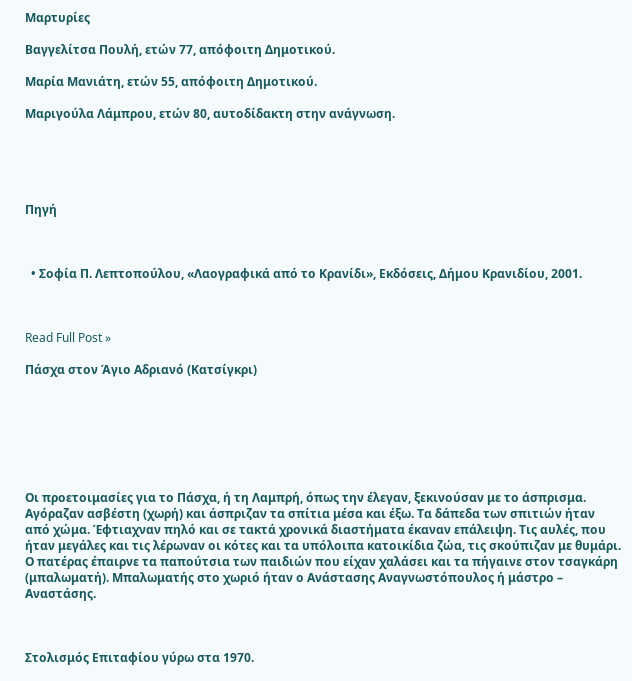Μαρτυρίες

Βαγγελίτσα Πουλή, ετών 77, απόφοιτη Δημοτικού.

Μαρία Μανιάτη, ετών 55, απόφοιτη Δημοτικού.

Μαριγούλα Λάμπρου, ετών 80, αυτοδίδακτη στην ανάγνωση.





Πηγή



  • Σοφία Π. Λεπτοπούλου, «Λαογραφικά από το Κρανίδι», Εκδόσεις, Δήμου Κρανιδίου, 2001.



Read Full Post »

Πάσχα στον Άγιο Αδριανό (Κατσίγκρι)







Οι προετοιμασίες για το Πάσχα, ή τη Λαμπρή, όπως την έλεγαν, ξεκινούσαν με το άσπρισμα. Αγόραζαν ασβέστη (χωρή) και άσπριζαν τα σπίτια μέσα και έξω. Τα δάπεδα των σπιτιών ήταν από χώμα. Έφτιαχναν πηλό και σε τακτά χρονικά διαστήματα έκαναν επάλειψη. Τις αυλές, που ήταν μεγάλες και τις λέρωναν οι κότες και τα υπόλοιπα κατοικίδια ζώα, τις σκούπιζαν με θυμάρι. Ο πατέρας έπαιρνε τα παπούτσια των παιδιών που είχαν χαλάσει και τα πήγαινε στον τσαγκάρη (μπαλωματή). Μπαλωματής στο χωριό ήταν ο Ανάστασης Αναγνωστόπουλος ή μάστρο – Αναστάσης.



Στολισμός Επιταφίου γύρω στα 1970.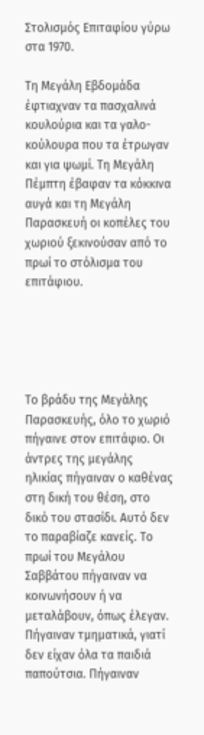Στολισμός Επιταφίου γύρω στα 1970.

Τη Μεγάλη Εβδομάδα έφτιαχναν τα πασχαλινά κουλούρια και τα γαλο-κούλουρα που τα έτρωγαν και για ψωμί. Τη Μεγάλη Πέμπτη έβαφαν τα κόκκινα αυγά και τη Μεγάλη Παρασκευή οι κοπέλες του χωριού ξεκινούσαν από το πρωί το στόλισμα του επιτάφιου.





Το βράδυ της Μεγάλης Παρασκευής, όλο το χωριό πήγαινε στον επιτάφιο. Οι άντρες της μεγάλης ηλικίας πήγαιναν ο καθένας στη δική του θέση, στο δικό του στασίδι. Αυτό δεν το παραβίαζε κανείς. Το πρωί του Μεγάλου Σαββάτου πήγαιναν να κοινωνήσουν ή να μεταλάβουν, όπως έλεγαν. Πήγαιναν τμηματικά, γιατί δεν είχαν όλα τα παιδιά παπούτσια. Πήγαιναν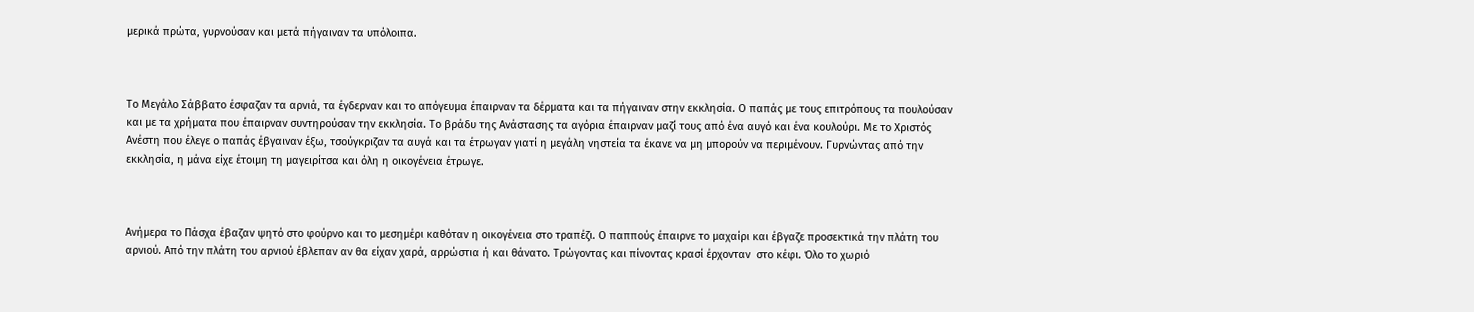μερικά πρώτα, γυρνούσαν και μετά πήγαιναν τα υπόλοιπα.



Το Μεγάλο Σάββατο έσφαζαν τα αρνιά, τα έγδερναν και το απόγευμα έπαιρναν τα δέρματα και τα πήγαιναν στην εκκλησία. Ο παπάς με τους επιτρόπους τα πουλούσαν και με τα χρήματα που έπαιρναν συντηρούσαν την εκκλησία. Το βράδυ της Ανάστασης τα αγόρια έπαιρναν μαζί τους από ένα αυγό και ένα κουλούρι. Με το Χριστός Ανέστη που έλεγε ο παπάς έβγαιναν έξω, τσούγκριζαν τα αυγά και τα έτρωγαν γιατί η μεγάλη νηστεία τα έκανε να μη μπορούν να περιμένουν. Γυρνώντας από την εκκλησία, η μάνα είχε έτοιμη τη μαγειρίτσα και όλη η οικογένεια έτρωγε.



Ανήμερα το Πάσχα έβαζαν ψητό στο φούρνο και το μεσημέρι καθόταν η οικογένεια στο τραπέζι. Ο παππούς έπαιρνε το μαχαίρι και έβγαζε προσεκτικά την πλάτη του αρνιού. Από την πλάτη του αρνιού έβλεπαν αν θα είχαν χαρά, αρρώστια ή και θάνατο. Τρώγοντας και πίνοντας κρασί έρχονταν  στο κέφι. Όλο το χωριό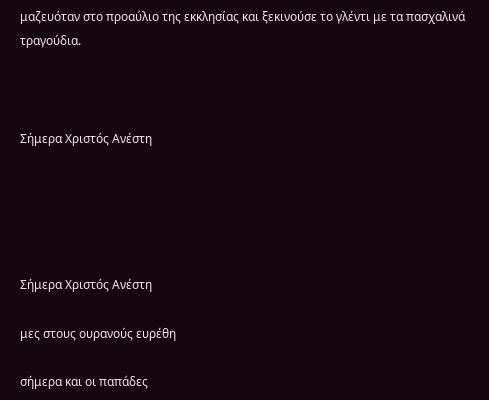μαζευόταν στο προαύλιο της εκκλησίας και ξεκινούσε το γλέντι με τα πασχαλινά τραγούδια.



Σήμερα Χριστός Ανέστη





Σήμερα Χριστός Ανέστη

μες στους ουρανούς ευρέθη

σήμερα και οι παπάδες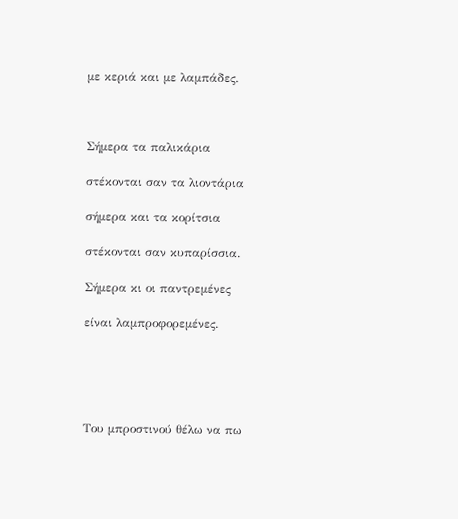με κεριά και με λαμπάδες.



Σήμερα τα παλικάρια

στέκονται σαν τα λιοντάρια

σήμερα και τα κορίτσια

στέκονται σαν κυπαρίσσια.

Σήμερα κι οι παντρεμένες

είναι λαμπροφορεμένες.





Του μπροστινού θέλω να πω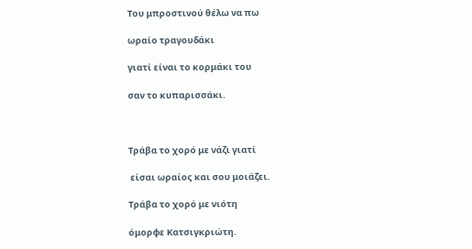Του μπροστινού θέλω να πω

ωραίο τραγουδάκι

γιατί είναι το κορμάκι του

σαν το κυπαρισσάκι.



Τράβα το χορό με νάζι γιατί

 είσαι ωραίος και σου μοιάζει.

Τράβα το χορό με νιότη

όμορφε Κατσιγκριώτη.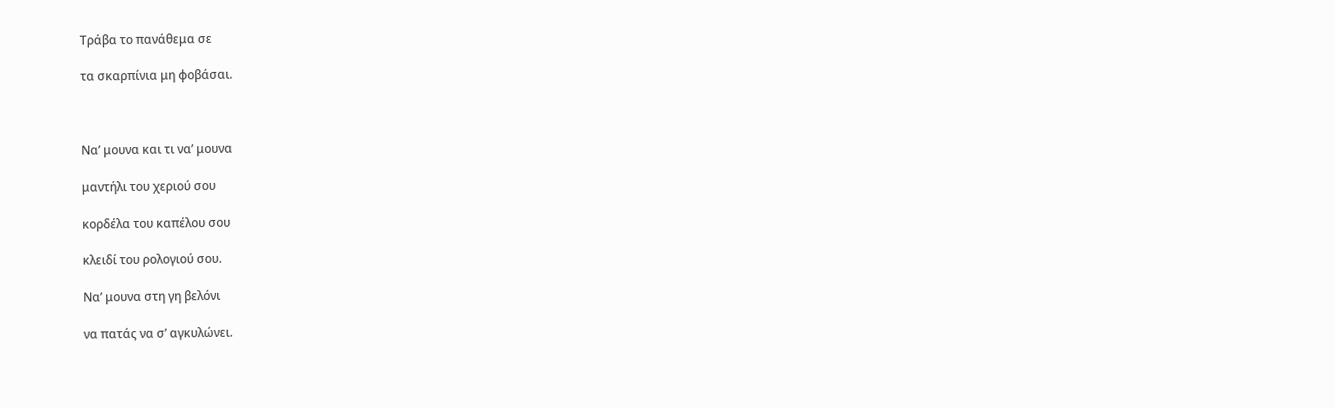Τράβα το πανάθεμα σε

τα σκαρπίνια μη φοβάσαι.



Να’ μουνα και τι να’ μουνα

μαντήλι του χεριού σου

κορδέλα του καπέλου σου

κλειδί του ρολογιού σου.

Να’ μουνα στη γη βελόνι

να πατάς να σ’ αγκυλώνει.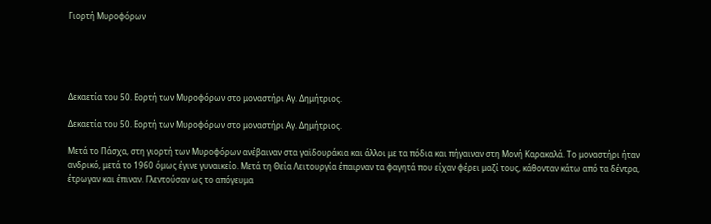Γιορτή Μυροφόρων





Δεκαετία του 50. Εορτή των Μυροφόρων στο μοναστήρι Αγ. Δημήτριος.

Δεκαετία του 50. Εορτή των Μυροφόρων στο μοναστήρι Αγ. Δημήτριος.

Μετά το Πάσχα, στη γιορτή των Μυροφόρων ανέβαιναν στα γαϊδουράκια και άλλοι με τα πόδια και πήγαιναν στη Μονή Καρακαλά. Το μοναστήρι ήταν ανδρικό, μετά το 1960 όμως έγινε γυναικείο. Μετά τη Θεία Λειτουργία έπαιρναν τα φαγητά που είχαν φέρει μαζί τους, κάθονταν κάτω από τα δέντρα, έτρωγαν και έπιναν. Γλεντούσαν ως το απόγευμα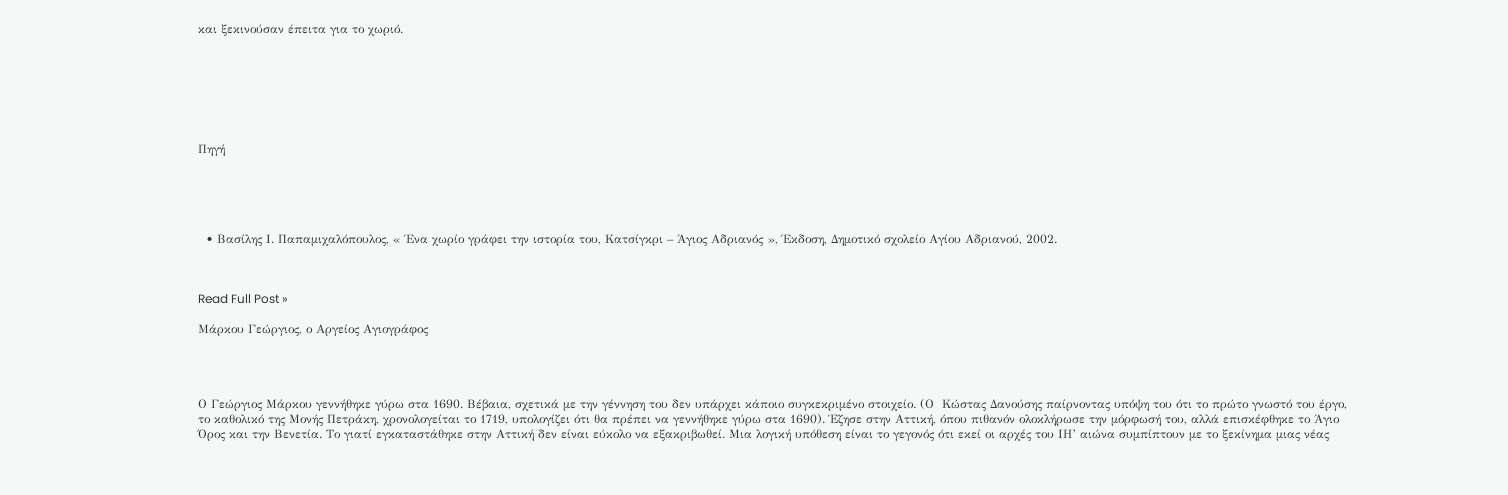και ξεκινούσαν έπειτα για το χωριό.







Πηγή





  • Βασίλης Ι. Παπαμιχαλόπουλος, « Ένα χωρίο γράφει την ιστορία του, Κατσίγκρι – Άγιος Αδριανός », Έκδοση, Δημοτικό σχολείο Αγίου Αδριανού, 2002.



Read Full Post »

Μάρκου Γεώργιος, ο Αργείος Αγιογράφος




Ο Γεώργιος Μάρκου γεννήθηκε γύρω στα 1690. Βέβαια, σχετικά με την γέννηση του δεν υπάρχει κάποιο συγκεκριμένο στοιχείο. (Ο  Κώστας Δανούσης παίρνοντας υπόψη του ότι το πρώτο γνωστό του έργο, το καθολικό της Μονής Πετράκη, χρονολογείται το 1719, υπολογίζει ότι θα πρέπει να γεννήθηκε γύρω στα 1690). Έζησε στην Αττική, όπου πιθανόν ολοκλήρωσε την μόρφωσή του, αλλά επισκέφθηκε το Άγιο Όρος και την Βενετία. Το γιατί εγκαταστάθηκε στην Αττική δεν είναι εύκολο να εξακριβωθεί. Μια λογική υπόθεση είναι το γεγονός ότι εκεί οι αρχές του ΙΗ’ αιώνα συμπίπτουν με το ξεκίνημα μιας νέας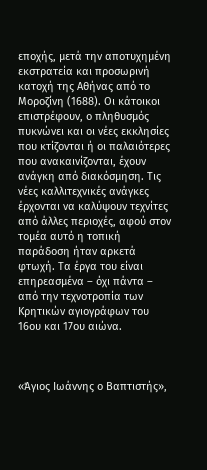εποχής, μετά την αποτυχημένη εκστρατεία και προσωρινή κατοχή της Αθήνας από το Μοροζίνη (1688). Οι κάτοικοι επιστρέφουν, ο πληθυσμός πυκνώνει και οι νέες εκκλησίες που κτίζονται ή οι παλαιότερες που ανακαινίζονται, έχουν ανάγκη από διακόσμηση. Τις νέες καλλιτεχνικές ανάγκες έρχονται να καλύψουν τεχνίτες από άλλες περιοχές, αφού στον τομέα αυτό η τοπική παράδοση ήταν αρκετά φτωχή. Τα έργα του είναι επηρεασμένα – όχι πάντα – από την τεχνοτροπία των Κρητικών αγιογράφων του 16ου και 17ου αιώνα.



«Άγιος Ιωάννης ο Βαπτιστής»,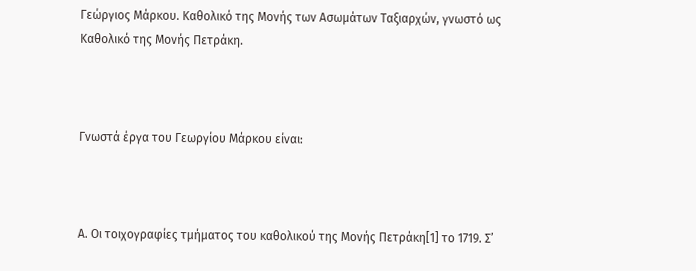Γεώργιος Μάρκου. Καθολικό της Μονής των Ασωμάτων Ταξιαρχών, γνωστό ως Καθολικό της Μονής Πετράκη.



Γνωστά έργα του Γεωργίου Μάρκου είναι:



Α. Οι τοιχογραφίες τμήματος του καθολικού της Μονής Πετράκη[1] το 1719. Σ’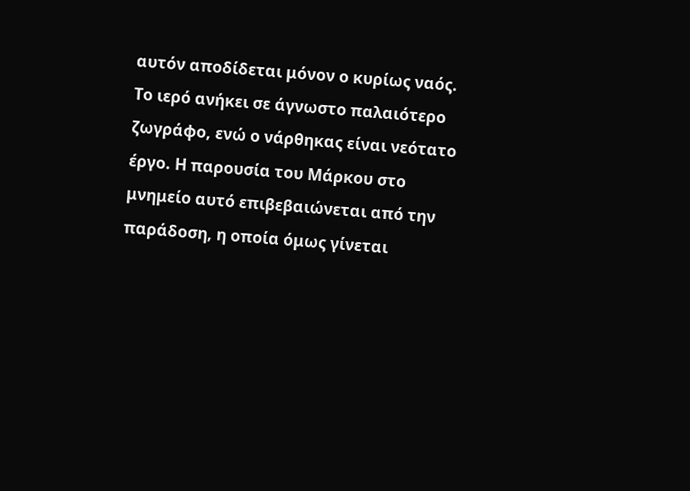αυτόν αποδίδεται μόνον ο κυρίως ναός. Το ιερό ανήκει σε άγνωστο παλαιότερο ζωγράφο, ενώ ο νάρθηκας είναι νεότατο έργο. Η παρουσία του Μάρκου στο μνημείο αυτό επιβεβαιώνεται από την παράδοση, η οποία όμως γίνεται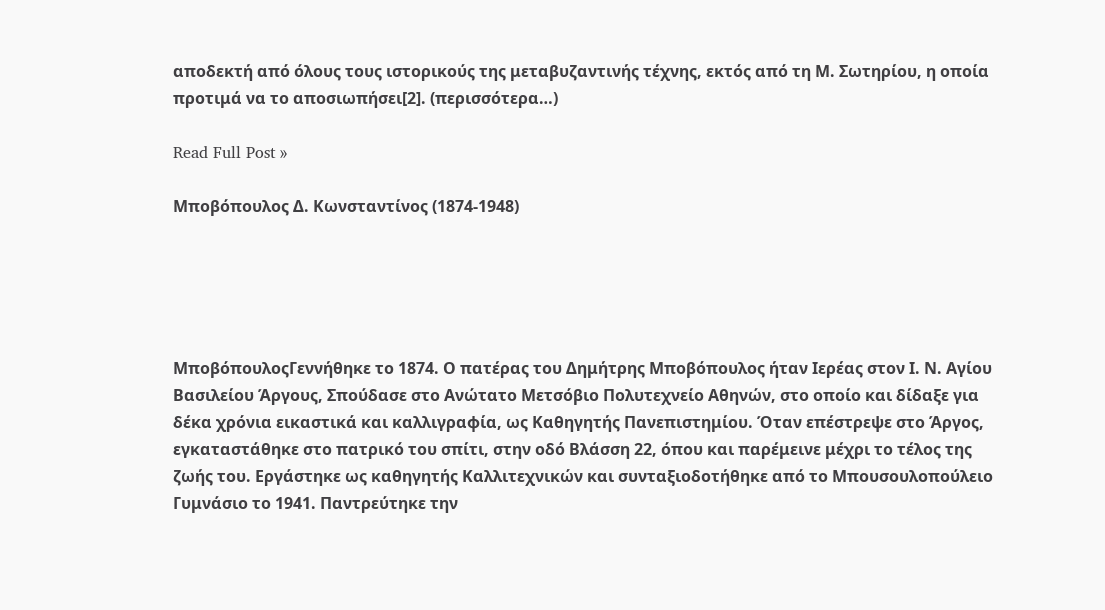αποδεκτή από όλους τους ιστορικούς της μεταβυζαντινής τέχνης, εκτός από τη Μ. Σωτηρίου, η οποία προτιμά να το αποσιωπήσει[2]. (περισσότερα…)

Read Full Post »

Μποβόπουλος Δ. Κωνσταντίνος (1874-1948)





ΜποβόπουλοςΓεννήθηκε το 1874. Ο πατέρας του Δημήτρης Μποβόπουλος ήταν Ιερέας στον Ι. Ν. Αγίου Βασιλείου Άργους, Σπούδασε στο Ανώτατο Μετσόβιο Πολυτεχνείο Αθηνών, στο οποίο και δίδαξε για δέκα χρόνια εικαστικά και καλλιγραφία, ως Καθηγητής Πανεπιστημίου. Όταν επέστρεψε στο Άργος, εγκαταστάθηκε στο πατρικό του σπίτι, στην οδό Βλάσση 22, όπου και παρέμεινε μέχρι το τέλος της ζωής του. Εργάστηκε ως καθηγητής Καλλιτεχνικών και συνταξιοδοτήθηκε από το Μπουσουλοπούλειο Γυμνάσιο το 1941. Παντρεύτηκε την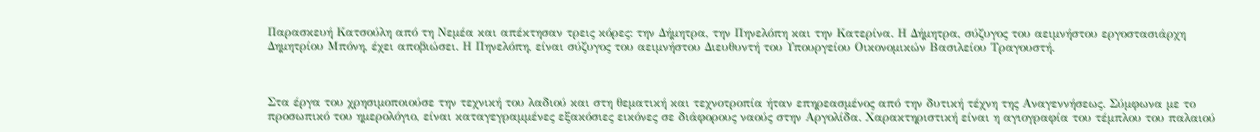Παρασκευή Κατσούλη από τη Νεμέα και απέκτησαν τρεις κόρες: την Δήμητρα, την Πηνελόπη και την Κατερίνα. Η Δήμητρα, σύζυγος του αειμνήστου εργοστασιάρχη Δημητρίου Μπόνη, έχει αποβιώσει. Η Πηνελόπη, είναι σύζυγος του αειμνήστου Διευθυντή του Υπουργείου Οικονομικών Βασιλείου Τραγουστή.



Στα έργα του χρησιμοποιούσε την τεχνική του λαδιού και στη θεματική και τεχνοτροπία ήταν επηρεασμένος από την δυτική τέχνη της Αναγεννήσεως. Σύμφωνα με το προσωπικό του ημερολόγιο, είναι καταγεγραμμένες εξακόσιες εικόνες σε διάφορους ναούς στην Αργολίδα. Χαρακτηριστική είναι η αγιογραφία του τέμπλου του παλαιού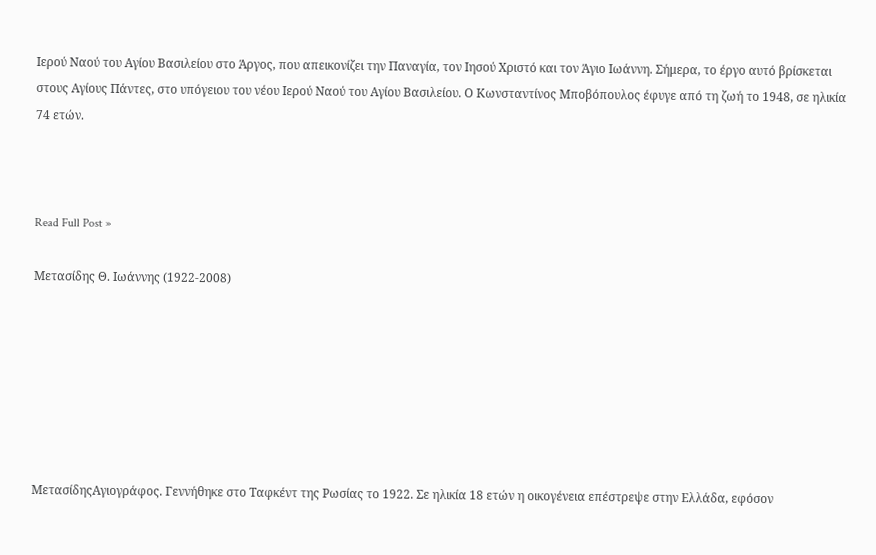Ιερού Ναού του Αγίου Βασιλείου στο Άργος, που απεικονίζει την Παναγία, τον Ιησού Χριστό και τον Άγιο Ιωάννη. Σήμερα, το έργο αυτό βρίσκεται στους Αγίους Πάντες, στο υπόγειου του νέου Ιερού Ναού του Αγίου Βασιλείου. Ο Κωνσταντίνος Μποβόπουλος έφυγε από τη ζωή το 1948, σε ηλικία 74 ετών.



Read Full Post »

Μετασίδης Θ. Ιωάννης (1922-2008)







ΜετασίδηςΑγιογράφος. Γεννήθηκε στο Ταφκέντ της Ρωσίας το 1922. Σε ηλικία 18 ετών η οικογένεια επέστρεψε στην Ελλάδα, εφόσον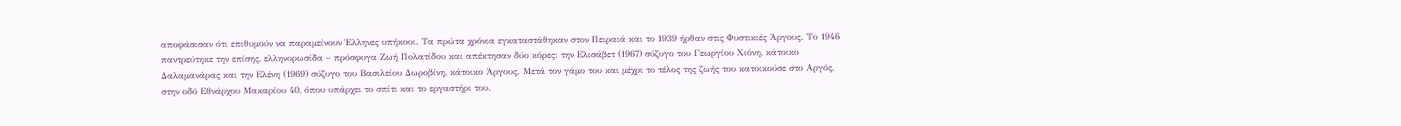αποφάσισαν ότι επιθυμούν να παραμείνουν Έλληνες υπήκοοι. Τα πρώτα χρόνια εγκαταστάθηκαν στον Πειραιά και το 1939 ήρθαν στις Φυστικιές Άργους. Το 1946 παντρεύτηκε την επίσης, ελληνορωσίδα – πρόσφυγα Ζωή Πολατίδου και απέκτησαν δύο κόρες: την Ελισάβετ (1967) σύζυγο του Γεωργίου Χιόνη, κάτοικο Δαλαμανάρας και την Ελένη (1969) σύζυγο του Βασιλείου Δωροβίνη, κάτοικο Άργους. Μετά τον γάμο του και μέχρι το τέλος της ζωής του κατοικούσε στο Αργός, στην οδό Εθνάρχου Μακαρίου 40, όπου υπάρχει το σπίτι και το εργαστήρι του.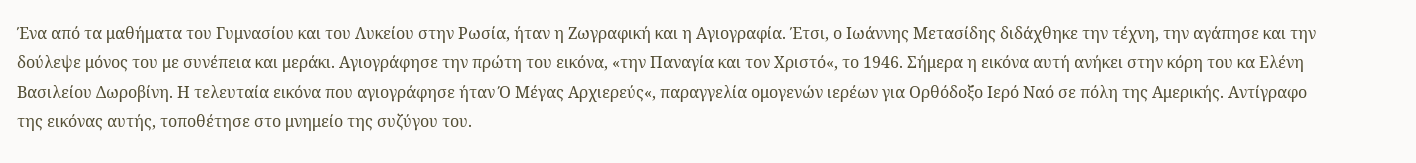Ένα από τα μαθήματα του Γυμνασίου και του Λυκείου στην Ρωσία, ήταν η Ζωγραφική και η Αγιογραφία. Έτσι, ο Ιωάννης Μετασίδης διδάχθηκε την τέχνη, την αγάπησε και την δούλεψε μόνος του με συνέπεια και μεράκι. Αγιογράφησε την πρώτη του εικόνα, «την Παναγία και τον Χριστό«, το 1946. Σήμερα η εικόνα αυτή ανήκει στην κόρη του κα Ελένη Βασιλείου Δωροβίνη. Η τελευταία εικόνα που αγιογράφησε ήταν Ό Μέγας Αρχιερεύς«, παραγγελία ομογενών ιερέων για Ορθόδοξο Ιερό Ναό σε πόλη της Αμερικής. Αντίγραφο της εικόνας αυτής, τοποθέτησε στο μνημείο της συζύγου του.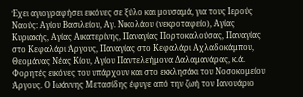Έχει αγιογραφήσει εικόνες σε ξύλο και μουσαμά, για τους Ιερούς Ναούς: Αγίου Βασιλείου, Αγ. Νικολάου (νεκροταφείο), Αγίας Κυριακής, Αγίας Αικατερίνης, Παναγίας Πορτοκαλούσας, Παναγίας στο Κεφαλάρι Άργους, Παναγίας στο Κεφαλάρι Αχλαδοκάμπου, Θεομάνας Νέας Κίου, Αγίου Παντελεήμονα Δαλαμανάρας, κ.ά. Φορητές εικόνες του υπάρχουν και στο εκκλησάκι του Νοσοκομείου Άργους. Ο Ιωάννης Μετασίδης έφυγε από την ζωή τον Ιανουάριο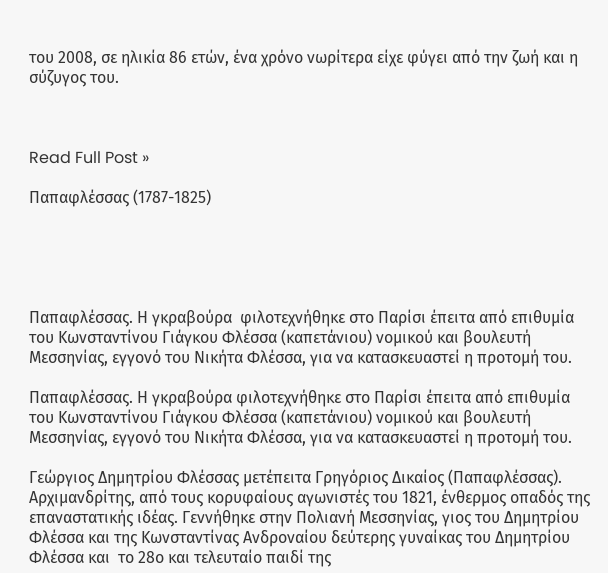του 2008, σε ηλικία 86 ετών, ένα χρόνο νωρίτερα είχε φύγει από την ζωή και η σύζυγος του.



Read Full Post »

Παπαφλέσσας (1787-1825)





Παπαφλέσσας. Η γκραβούρα  φιλοτεχνήθηκε στο Παρίσι έπειτα από επιθυμία του Κωνσταντίνου Γιάγκου Φλέσσα (καπετάνιου) νομικού και βουλευτή Μεσσηνίας, εγγονό του Νικήτα Φλέσσα, για να κατασκευαστεί η προτομή του.

Παπαφλέσσας. Η γκραβούρα φιλοτεχνήθηκε στο Παρίσι έπειτα από επιθυμία του Κωνσταντίνου Γιάγκου Φλέσσα (καπετάνιου) νομικού και βουλευτή Μεσσηνίας, εγγονό του Νικήτα Φλέσσα, για να κατασκευαστεί η προτομή του.

Γεώργιος Δημητρίου Φλέσσας μετέπειτα Γρηγόριος Δικαίος (Παπαφλέσσας).  Αρχιμανδρίτης, από τους κορυφαίους αγωνιστές του 1821, ένθερμος οπαδός της επαναστατικής ιδέας. Γεννήθηκε στην Πολιανή Μεσσηνίας, γιος του Δημητρίου Φλέσσα και της Κωνσταντίνας Ανδροναίου δεύτερης γυναίκας του Δημητρίου Φλέσσα και  το 28ο και τελευταίο παιδί της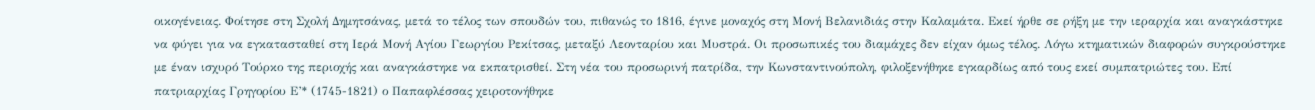οικογένειας. Φοίτησε στη Σχολή Δημητσάνας, μετά το τέλος των σπουδών του, πιθανώς το 1816, έγινε μοναχός στη Μονή Βελανιδιάς στην Καλαμάτα. Εκεί ήρθε σε ρήξη με την ιεραρχία και αναγκάστηκε να φύγει για να εγκατασταθεί στη Ιερά Μονή Αγίου Γεωργίου Ρεκίτσας, μεταξύ Λεονταρίου και Μυστρά. Οι προσωπικές του διαμάχες δεν είχαν όμως τέλος. Λόγω κτηματικών διαφορών συγκρούστηκε με έναν ισχυρό Τούρκο της περιοχής και αναγκάστηκε να εκπατρισθεί. Στη νέα του προσωρινή πατρίδα, την Κωνσταντινούπολη, φιλοξενήθηκε εγκαρδίως από τους εκεί συμπατριώτες του. Επί πατριαρχίας Γρηγορίου Ε’* (1745-1821) ο Παπαφλέσσας χειροτονήθηκε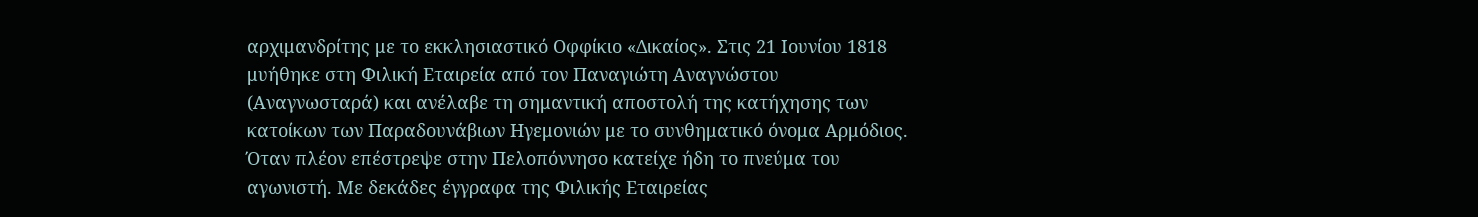αρχιμανδρίτης με το εκκλησιαστικό Οφφίκιο «Δικαίος». Στις 21 Ιουνίου 1818 μυήθηκε στη Φιλική Εταιρεία από τον Παναγιώτη Αναγνώστου (Αναγνωσταρά) και ανέλαβε τη σημαντική αποστολή της κατήχησης των κατοίκων των Παραδουνάβιων Ηγεμονιών με το συνθηματικό όνομα Αρμόδιος. Όταν πλέον επέστρεψε στην Πελοπόννησο κατείχε ήδη το πνεύμα του αγωνιστή. Με δεκάδες έγγραφα της Φιλικής Εταιρείας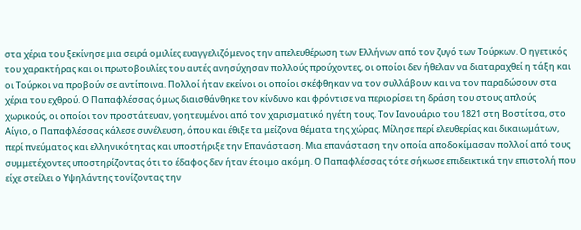στα χέρια του ξεκίνησε μια σειρά ομιλίες ευαγγελιζόμενος την απελευθέρωση των Ελλήνων από τον ζυγό των Τούρκων. Ο ηγετικός του χαρακτήρας και οι πρωτοβουλίες του αυτές ανησύχησαν πολλούς προύχοντες, οι οποίοι δεν ήθελαν να διαταραχθεί η τάξη και οι Τούρκοι να προβούν σε αντίποινα. Πολλοί ήταν εκείνοι οι οποίοι σκέφθηκαν να τον συλλάβουν και να τον παραδώσουν στα χέρια του εχθρού. Ο Παπαφλέσσας όμως διαισθάνθηκε τον κίνδυνο και φρόντισε να περιορίσει τη δράση του στους απλούς χωρικούς, οι οποίοι τον προστάτευαν, γοητευμένοι από τον χαρισματικό ηγέτη τους. Τον Ιανουάριο του 1821 στη Βοστίτσα, στο Αίγιο, ο Παπαφλέσσας κάλεσε συνέλευση, όπου και έθιξε τα μείζονα θέματα της χώρας. Μίλησε περί ελευθερίας και δικαιωμάτων, περί πνεύματος και ελληνικότητας και υποστήριξε την Επανάσταση. Μια επανάσταση την οποία αποδοκίμασαν πολλοί από τους συμμετέχοντες υποστηρίζοντας ότι το έδαφος δεν ήταν έτοιμο ακόμη. Ο Παπαφλέσσας τότε σήκωσε επιδεικτικά την επιστολή που είχε στείλει ο Υψηλάντης τονίζοντας την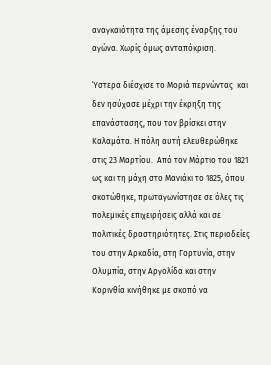αναγκαιότητα της άμεσης έναρξης του αγώνα. Χωρίς όμως ανταπόκριση.

Ύστερα διέσχισε το Μοριά περνώντας  και δεν ησύχασε μέχρι την έκρηξη της επανάστασης, που τον βρίσκει στην Καλαμάτα. Η πόλη αυτή ελευθερώθηκε στις 23 Μαρτίου.  Από τον Μάρτιο του 1821 ως και τη μάχη στο Μανιάκι το 1825, όπου σκοτώθηκε, πρωταγωνίστησε σε όλες τις πολεμικές επιχειρήσεις αλλά και σε πολιτικές δραστηριότητες. Στις περιοδείες του στην Αρκαδία, στη Γορτυνία, στην Ολυμπία, στην Αργολίδα και στην Κορινθία κινήθηκε με σκοπό να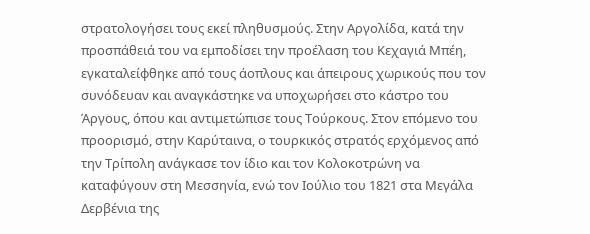στρατολογήσει τους εκεί πληθυσμούς. Στην Αργολίδα, κατά την προσπάθειά του να εμποδίσει την προέλαση του Κεχαγιά Μπέη, εγκαταλείφθηκε από τους άοπλους και άπειρους χωρικούς που τον συνόδευαν και αναγκάστηκε να υποχωρήσει στο κάστρο του Άργους, όπου και αντιμετώπισε τους Τούρκους. Στον επόμενο του προορισμό, στην Καρύταινα, ο τουρκικός στρατός ερχόμενος από την Τρίπολη ανάγκασε τον ίδιο και τον Κολοκοτρώνη να καταφύγουν στη Μεσσηνία, ενώ τον Ιούλιο του 1821 στα Μεγάλα Δερβένια της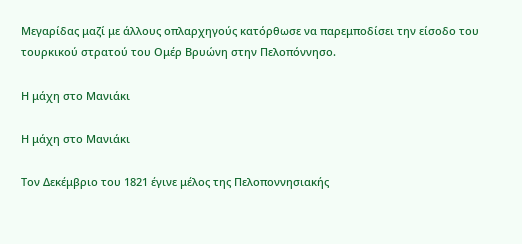Μεγαρίδας μαζί με άλλους οπλαρχηγούς κατόρθωσε να παρεμποδίσει την είσοδο του τουρκικού στρατού του Ομέρ Βρυώνη στην Πελοπόννησο.

Η μάχη στο Μανιάκι

Η μάχη στο Μανιάκι

Τον Δεκέμβριο του 1821 έγινε μέλος της Πελοποννησιακής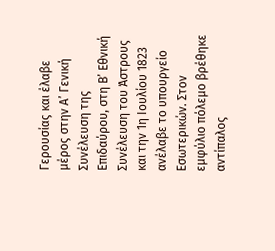Γερουσίας και έλαβε μέρος στην Α’ Γενική Συνέλευση της Επιδαύρου, στη Β’ Εθνική Συνέλευση του Άστρους και την 1η Ιουλίου 1823 ανέλαβε το υπουργείο Εσωτερικών. Στον εμφύλιο πόλεμο βρέθηκε αντίπαλος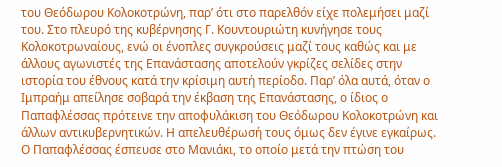του Θεόδωρου Κολοκοτρώνη, παρ’ ότι στο παρελθόν είχε πολεμήσει μαζί του. Στο πλευρό της κυβέρνησης Γ. Κουντουριώτη κυνήγησε τους Κολοκοτρωναίους, ενώ οι ένοπλες συγκρούσεις μαζί τους καθώς και με άλλους αγωνιστές της Επανάστασης αποτελούν γκρίζες σελίδες στην ιστορία του έθνους κατά την κρίσιμη αυτή περίοδο. Παρ’ όλα αυτά, όταν ο Ιμπραήμ απείλησε σοβαρά την έκβαση της Επανάστασης, ο ίδιος ο Παπαφλέσσας πρότεινε την αποφυλάκιση του Θεόδωρου Κολοκοτρώνη και άλλων αντικυβερνητικών. Η απελευθέρωσή τους όμως δεν έγινε εγκαίρως. Ο Παπαφλέσσας έσπευσε στο Μανιάκι, το οποίο μετά την πτώση του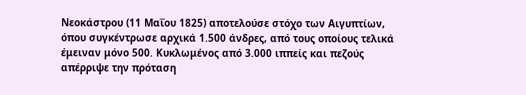Νεοκάστρου (11 Μαΐου 1825) αποτελούσε στόχο των Αιγυπτίων, όπου συγκέντρωσε αρχικά 1.500 άνδρες, από τους οποίους τελικά έμειναν μόνο 500. Κυκλωμένος από 3.000 ιππείς και πεζούς απέρριψε την πρόταση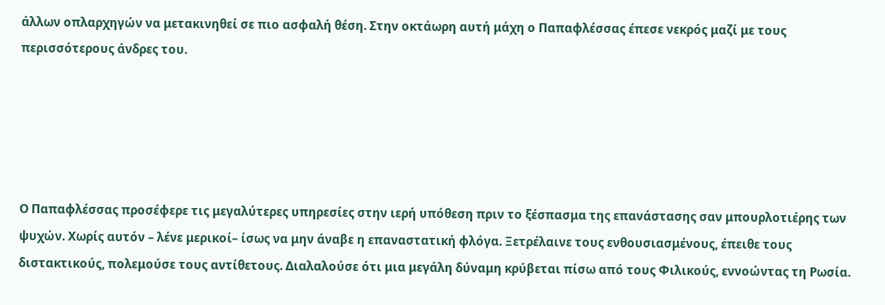άλλων οπλαρχηγών να μετακινηθεί σε πιο ασφαλή θέση. Στην οκτάωρη αυτή μάχη ο Παπαφλέσσας έπεσε νεκρός μαζί με τους περισσότερους άνδρες του.





Ο Παπαφλέσσας προσέφερε τις μεγαλύτερες υπηρεσίες στην ιερή υπόθεση πριν το ξέσπασμα της επανάστασης σαν μπουρλοτιέρης των ψυχών. Χωρίς αυτόν – λένε μερικοί– ίσως να μην άναβε η επαναστατική φλόγα. Ξετρέλαινε τους ενθουσιασμένους, έπειθε τους διστακτικούς, πολεμούσε τους αντίθετους. Διαλαλούσε ότι μια μεγάλη δύναμη κρύβεται πίσω από τους Φιλικούς, εννοώντας τη Ρωσία.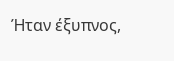Ήταν έξυπνος,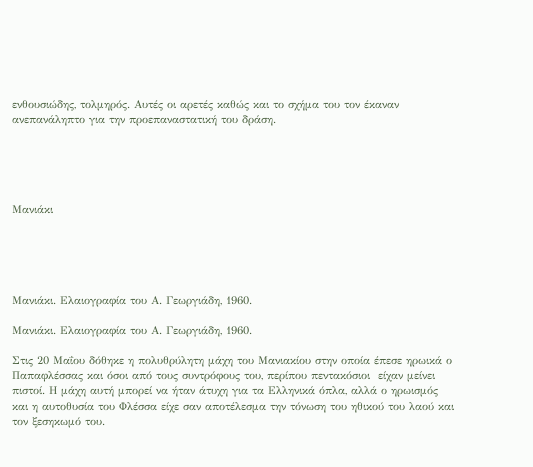ενθουσιώδης, τολμηρός. Αυτές οι αρετές καθώς και το σχήμα του τον έκαναν ανεπανάληπτο για την προεπαναστατική του δράση.





Μανιάκι





Μανιάκι. Ελαιογραφία του Α. Γεωργιάδη, 1960.

Μανιάκι. Ελαιογραφία του Α. Γεωργιάδη, 1960.

Στις 20 Μαΐου δόθηκε η πολυθρύλητη μάχη του Μανιακίου στην οποία έπεσε ηρωικά ο Παπαφλέσσας και όσοι από τους συντρόφους του, περίπου πεντακόσιοι  είχαν μείνει πιστοί. Η μάχη αυτή μπορεί να ήταν άτυχη για τα Ελληνικά όπλα, αλλά ο ηρωισμός  και η αυτοθυσία του Φλέσσα είχε σαν αποτέλεσμα την τόνωση του ηθικού του λαού και τον ξεσηκωμό του.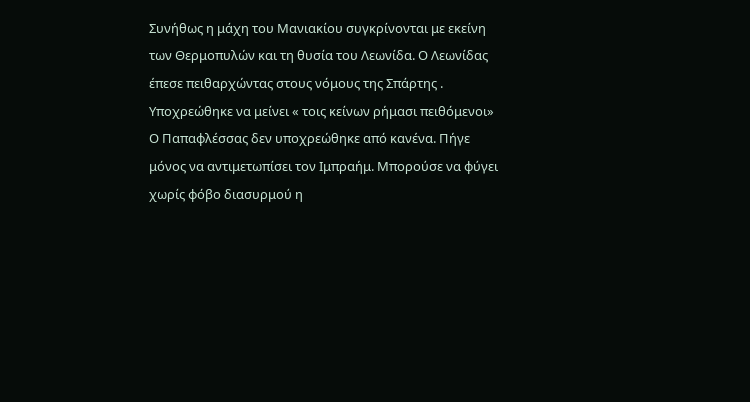Συνήθως η μάχη του Μανιακίου συγκρίνονται με εκείνη των Θερμοπυλών και τη θυσία του Λεωνίδα. Ο Λεωνίδας έπεσε πειθαρχώντας στους νόμους της Σπάρτης . Υποχρεώθηκε να μείνει « τοις κείνων ρήμασι πειθόμενοι» Ο Παπαφλέσσας δεν υποχρεώθηκε από κανένα. Πήγε μόνος να αντιμετωπίσει τον Ιμπραήμ. Μπορούσε να φύγει χωρίς φόβο διασυρμού η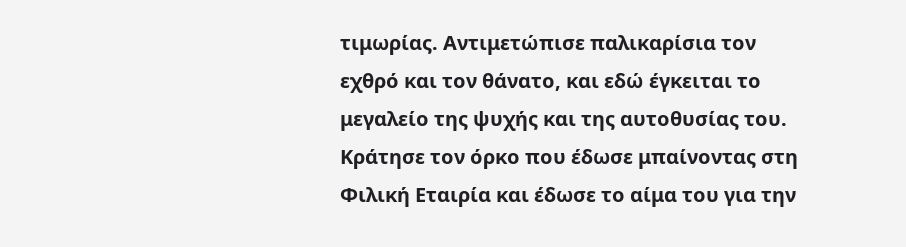τιμωρίας. Αντιμετώπισε παλικαρίσια τον εχθρό και τον θάνατο, και εδώ έγκειται το μεγαλείο της ψυχής και της αυτοθυσίας του. Κράτησε τον όρκο που έδωσε μπαίνοντας στη Φιλική Εταιρία και έδωσε το αίμα του για την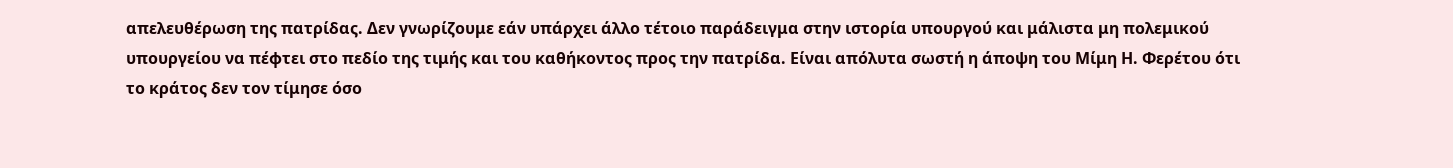απελευθέρωση της πατρίδας. Δεν γνωρίζουμε εάν υπάρχει άλλο τέτοιο παράδειγμα στην ιστορία υπουργού και μάλιστα μη πολεμικού υπουργείου να πέφτει στο πεδίο της τιμής και του καθήκοντος προς την πατρίδα. Είναι απόλυτα σωστή η άποψη του Μίμη Η. Φερέτου ότι το κράτος δεν τον τίμησε όσο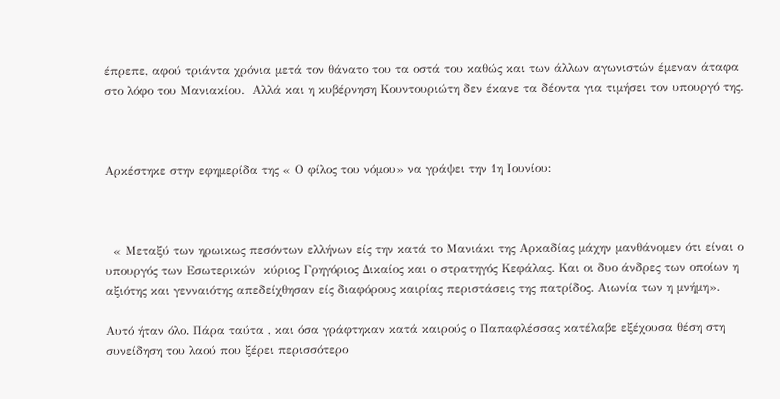έπρεπε, αφού τριάντα χρόνια μετά τον θάνατο του τα οστά του καθώς και των άλλων αγωνιστών έμεναν άταφα στο λόφο του Μανιακίου.  Αλλά και η κυβέρνηση Κουντουριώτη δεν έκανε τα δέοντα για τιμήσει τον υπουργό της.



Αρκέστηκε στην εφημερίδα της « Ο φίλος του νόμου» να γράψει την 1η Ιουνίου:



  « Μεταξύ των ηρωικως πεσόντων ελλήνων είς την κατά το Μανιάκι της Αρκαδίας μάχην μανθάνομεν ότι είναι ο υπουργός των Εσωτερικών  κύριος Γρηγόριος Δικαίος και ο στρατηγός Κεφάλας. Και οι δυο άνδρες των οποίων η αξιότης και γενναιότης απεδείχθησαν είς διαφόρους καιρίας περιστάσεις της πατρίδος. Αιωνία των η μνήμη».

Αυτό ήταν όλο. Πάρα ταύτα , και όσα γράφτηκαν κατά καιρούς ο Παπαφλέσσας κατέλαβε εξέχουσα θέση στη συνείδηση του λαού που ξέρει περισσότερο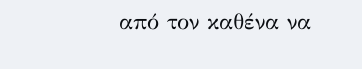από τον καθένα να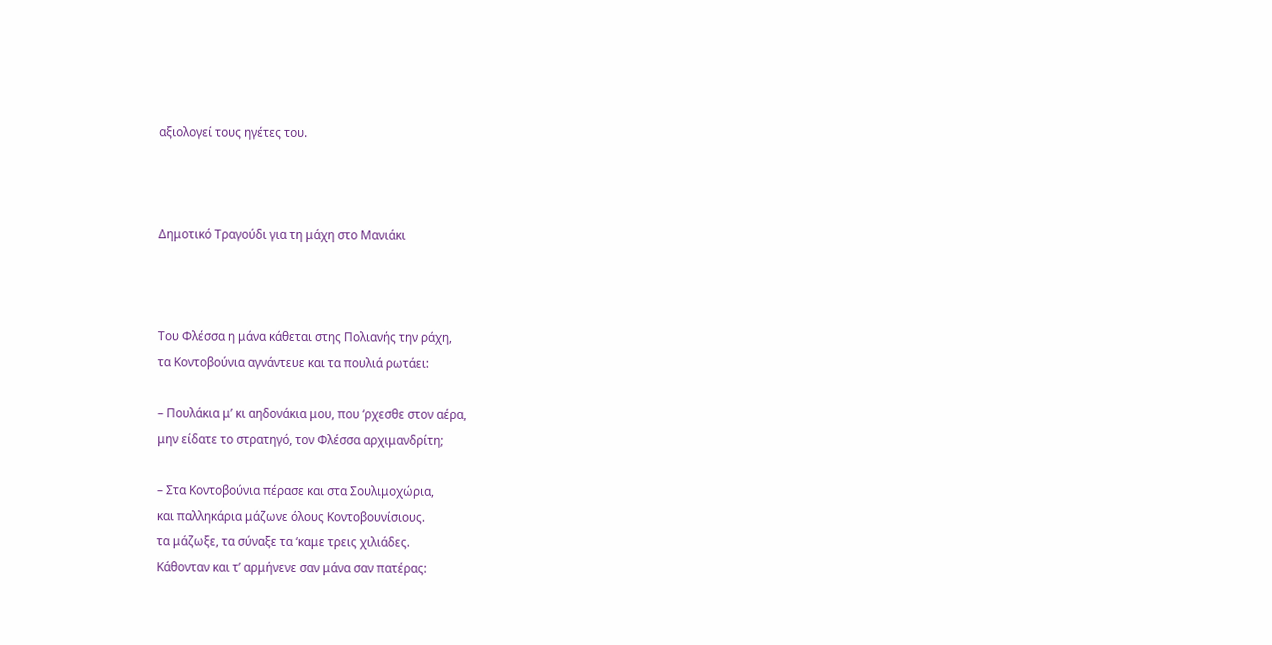αξιολογεί τους ηγέτες του.



Δημοτικό Τραγούδι για τη μάχη στο Μανιάκι



Του Φλέσσα η μάνα κάθεται στης Πολιανής την ράχη,
τα Κοντοβούνια αγνάντευε και τα πουλιά ρωτάει:

– Πουλάκια μ’ κι αηδονάκια μου, που ‘ρχεσθε στον αέρα,
μην είδατε το στρατηγό, τον Φλέσσα αρχιμανδρίτη;

– Στα Κοντοβούνια πέρασε και στα Σουλιμοχώρια,
και παλληκάρια μάζωνε όλους Κοντοβουνίσιους.
τα μάζωξε, τα σύναξε τα ‘καμε τρεις χιλιάδες.
Κάθονταν και τ’ αρμήνενε σαν μάνα σαν πατέρας: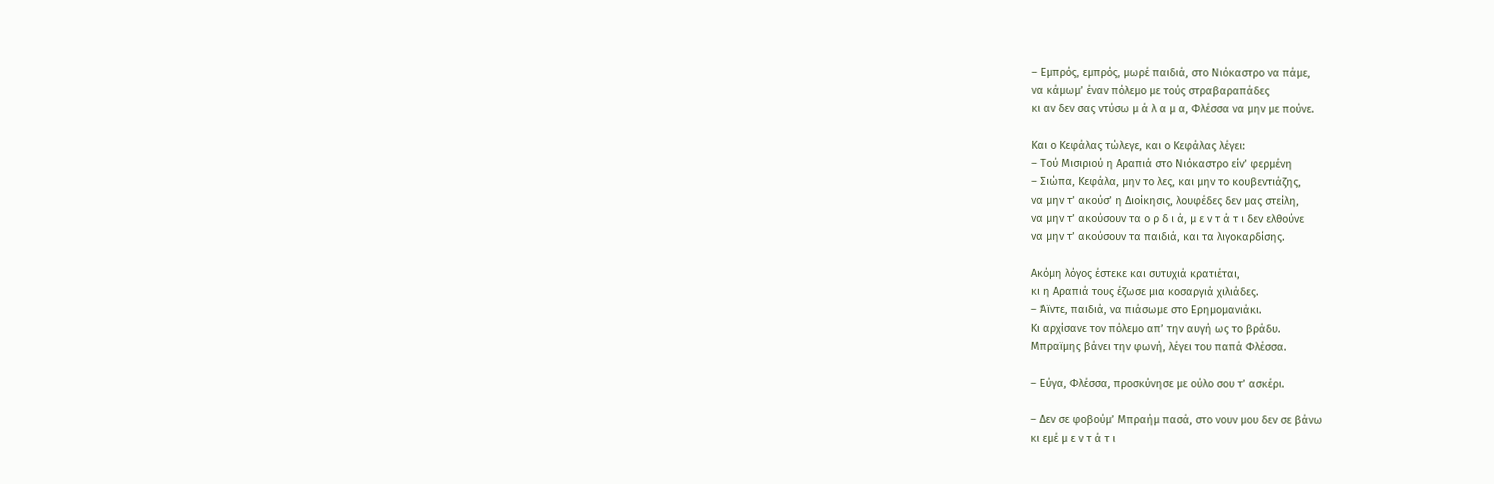– Εμπρός, εμπρός, μωρέ παιδιά, στο Νιόκαστρο να πάμε,
να κάμωμ’ έναν πόλεμο με τούς στραβαραπάδες
κι αν δεν σας ντύσω μ ά λ α μ α, Φλέσσα να μην με πούνε.

Και ο Κεφάλας τώλεγε, και ο Κεφάλας λέγει:
– Τού Μισιριού η Αραπιά στο Νιόκαστρο είν’ φερμένη
– Σιώπα, Κεφάλα, μην το λες, και μην το κουβεντιάζης,
να μην τ’ ακούσ’ η Διοίκησις, λουφέδες δεν μας στείλη,
να μην τ’ ακούσουν τα ο ρ δ ι ά, μ ε ν τ ά τ ι δεν ελθούνε
να μην τ’ ακούσουν τα παιδιά, και τα λιγοκαρδίσης.

Ακόμη λόγος έστεκε και συτυχιά κρατιέται,
κι η Αραπιά τους έζωσε μια κoσαργιά χιλιάδες.
– Άϊντε, παιδιά, να πιάσωμε στο Ερημομανιάκι.
Κι αρχίσανε τον πόλεμο απ’ την αυγή ως το βράδυ.
Μπραϊμης βάνει την φωνή, λέγει του παπά Φλέσσα.

– Εύγα, Φλέσσα, προσκύνησε με ούλο σου τ’ ασκέρι.

– Δεν σε φοβούμ’ Μπραήμ πασά, στο νουν μου δεν σε βάνω
κι εμέ μ ε ν τ ά τ ι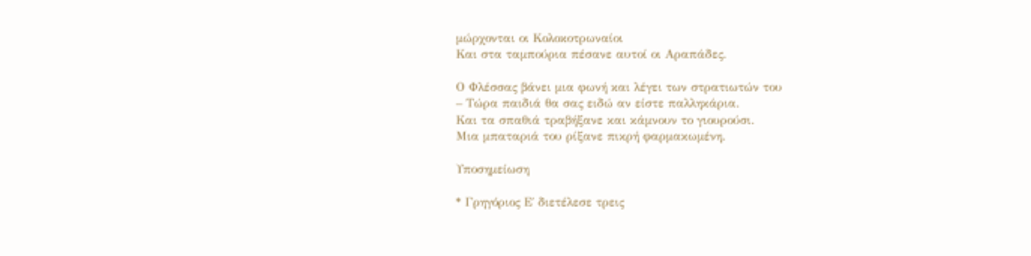μώρχονται οι Κολοκοτρωναίοι
Και στα ταμπούρια πέσανε αυτοί οι Αραπάδες.

Ο Φλέσσας βάνει μια φωνή και λέγει των στρατιωτών του
– Τώρα παιδιά θα σας ειδώ αν είστε παλληκάρια.
Και τα σπαθιά τραβήξανε και κάμνουν το γιουρούσι.
Μια μπαταριά του ρίξανε πικρή φαρμακωμένη.

Υποσημείωση

* Γρηγόριος Ε΄ διετέλεσε τρεις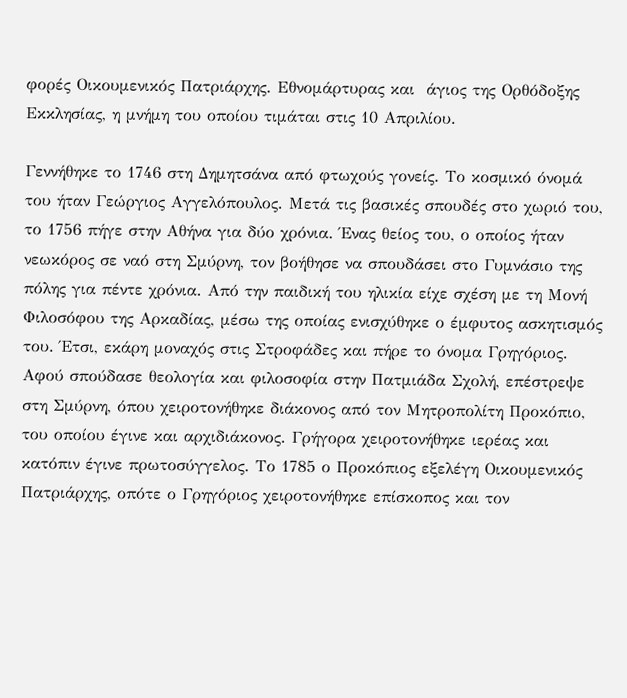φορές Οικουμενικός Πατριάρχης. Εθνομάρτυρας και  άγιος της Ορθόδοξης Εκκλησίας, η μνήμη του οποίου τιμάται στις 10 Απριλίου.

Γεννήθηκε το 1746 στη Δημητσάνα από φτωχούς γονείς. Το κοσμικό όνομά του ήταν Γεώργιος Αγγελόπουλος. Μετά τις βασικές σπουδές στο χωριό του, το 1756 πήγε στην Αθήνα για δύο χρόνια. Ένας θείος του, ο οποίος ήταν νεωκόρος σε ναό στη Σμύρνη, τον βοήθησε να σπουδάσει στο Γυμνάσιο της πόλης για πέντε χρόνια. Από την παιδική του ηλικία είχε σχέση με τη Μονή Φιλοσόφου της Αρκαδίας, μέσω της οποίας ενισχύθηκε ο έμφυτος ασκητισμός του. Έτσι, εκάρη μοναχός στις Στροφάδες και πήρε το όνομα Γρηγόριος. Αφού σπούδασε θεολογία και φιλοσοφία στην Πατμιάδα Σχολή, επέστρεψε στη Σμύρνη, όπου χειροτονήθηκε διάκονος από τον Μητροπολίτη Προκόπιο, του οποίου έγινε και αρχιδιάκονος. Γρήγορα χειροτονήθηκε ιερέας και κατόπιν έγινε πρωτοσύγγελος. Το 1785 ο Προκόπιος εξελέγη Οικουμενικός Πατριάρχης, οπότε ο Γρηγόριος χειροτονήθηκε επίσκοπος και τον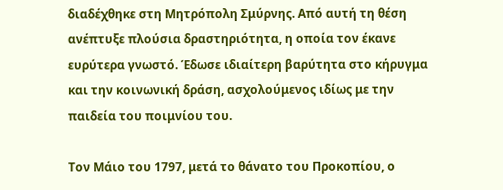διαδέχθηκε στη Μητρόπολη Σμύρνης. Από αυτή τη θέση ανέπτυξε πλούσια δραστηριότητα, η οποία τον έκανε ευρύτερα γνωστό. Έδωσε ιδιαίτερη βαρύτητα στο κήρυγμα και την κοινωνική δράση, ασχολούμενος ιδίως με την παιδεία του ποιμνίου του.

Τον Μάιο του 1797, μετά το θάνατο του Προκοπίου, ο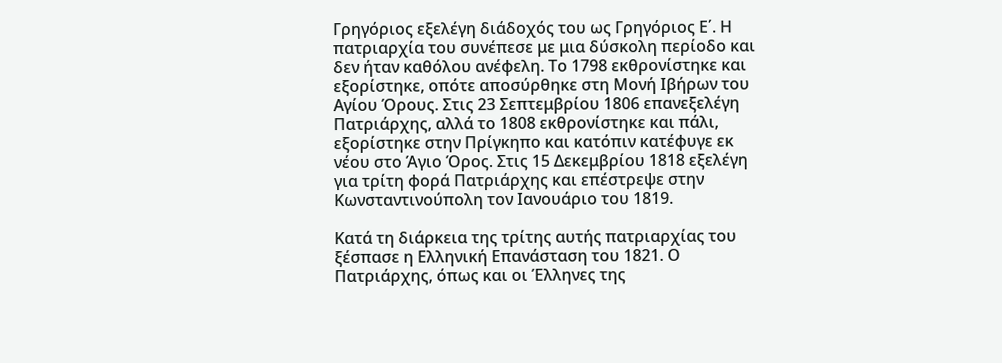Γρηγόριος εξελέγη διάδοχός του ως Γρηγόριος Ε΄. Η πατριαρχία του συνέπεσε με μια δύσκολη περίοδο και δεν ήταν καθόλου ανέφελη. Το 1798 εκθρονίστηκε και εξορίστηκε, οπότε αποσύρθηκε στη Μονή Ιβήρων του Αγίου Όρους. Στις 23 Σεπτεμβρίου 1806 επανεξελέγη Πατριάρχης, αλλά το 1808 εκθρονίστηκε και πάλι, εξορίστηκε στην Πρίγκηπο και κατόπιν κατέφυγε εκ νέου στο Άγιο Όρος. Στις 15 Δεκεμβρίου 1818 εξελέγη για τρίτη φορά Πατριάρχης και επέστρεψε στην Κωνσταντινούπολη τον Ιανουάριο του 1819.

Κατά τη διάρκεια της τρίτης αυτής πατριαρχίας του ξέσπασε η Ελληνική Επανάσταση του 1821. Ο Πατριάρχης, όπως και οι Έλληνες της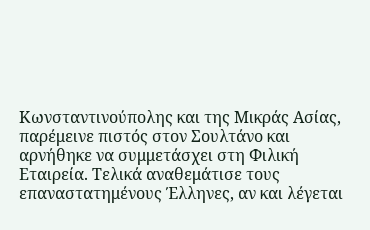Κωνσταντινούπολης και της Μικράς Ασίας, παρέμεινε πιστός στον Σουλτάνο και αρνήθηκε να συμμετάσχει στη Φιλική Εταιρεία. Τελικά αναθεμάτισε τους επαναστατημένους Έλληνες, αν και λέγεται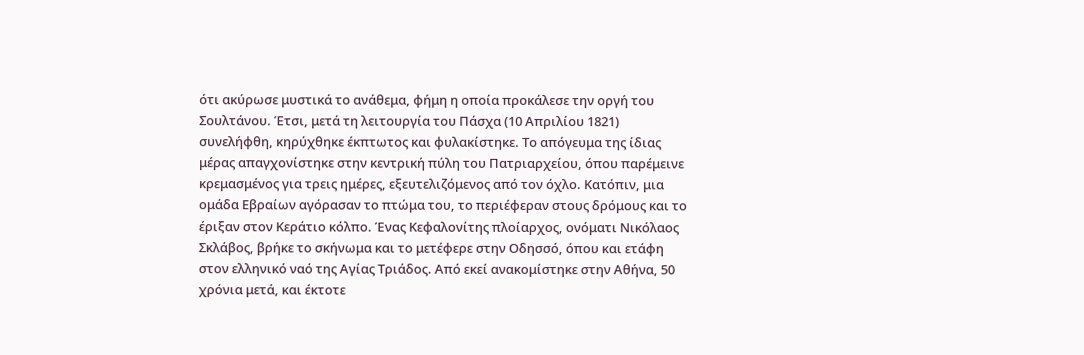ότι ακύρωσε μυστικά το ανάθεμα, φήμη η οποία προκάλεσε την οργή του Σουλτάνου. Έτσι, μετά τη λειτουργία του Πάσχα (10 Απριλίου 1821) συνελήφθη, κηρύχθηκε έκπτωτος και φυλακίστηκε. Το απόγευμα της ίδιας μέρας απαγχονίστηκε στην κεντρική πύλη του Πατριαρχείου, όπου παρέμεινε κρεμασμένος για τρεις ημέρες, εξευτελιζόμενος από τον όχλο. Κατόπιν, μια ομάδα Εβραίων αγόρασαν το πτώμα του, το περιέφεραν στους δρόμους και το έριξαν στον Κεράτιο κόλπο. Ένας Κεφαλονίτης πλοίαρχος, ονόματι Νικόλαος Σκλάβος, βρήκε το σκήνωμα και το μετέφερε στην Οδησσό, όπου και ετάφη στον ελληνικό ναό της Αγίας Τριάδος. Από εκεί ανακομίστηκε στην Αθήνα, 50 χρόνια μετά, και έκτοτε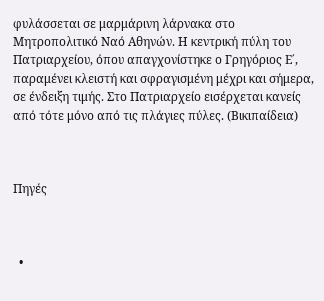φυλάσσεται σε μαρμάρινη λάρνακα στο Μητροπολιτικό Ναό Αθηνών. Η κεντρική πύλη του Πατριαρχείου, όπου απαγχονίστηκε ο Γρηγόριος Ε΄, παραμένει κλειστή και σφραγισμένη μέχρι και σήμερα, σε ένδειξη τιμής. Στο Πατριαρχείο εισέρχεται κανείς από τότε μόνο από τις πλάγιες πύλες. (Βικιπαίδεια)



Πηγές



  •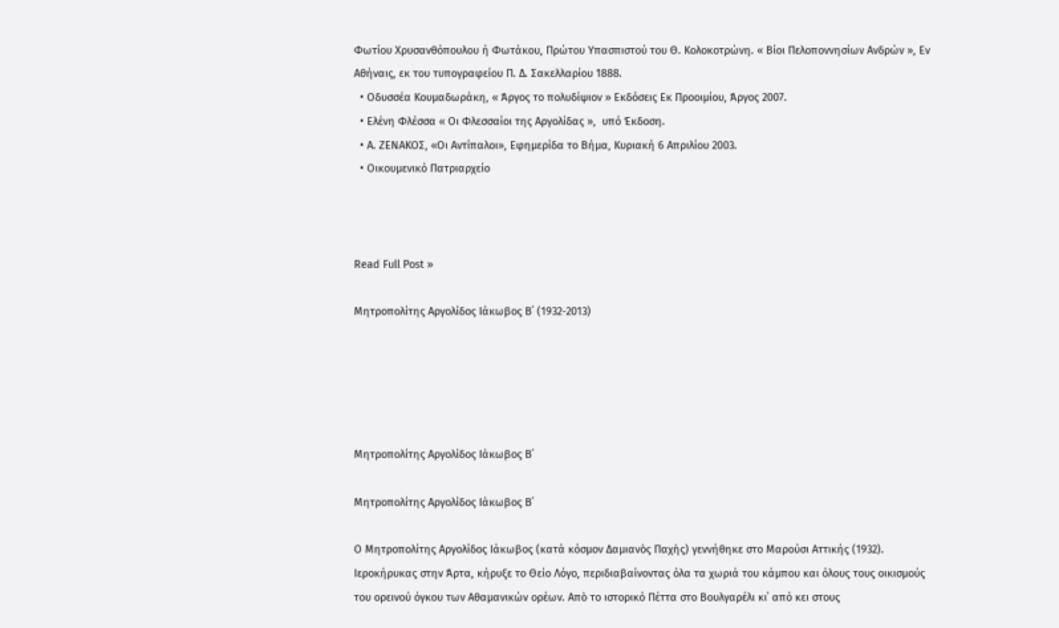Φωτίου Χρυσανθόπουλου ή Φωτάκου, Πρώτου Υπασπιστού του Θ. Κολοκοτρώνη. « Βίοι Πελοποννησίων Ανδρών », Εν Αθήναις, εκ του τυπογραφείου Π. Δ. Σακελλαρίου 1888.
  • Οδυσσέα Κουμαδωράκη, « Άργος το πολυδίψιον » Εκδόσεις Εκ Προοιμίου, Άργος 2007.
  • Ελένη Φλέσσα « Οι Φλεσσαίοι της Αργολίδας »,  υπό Έκδοση.
  • Α. ΖΕΝΑΚΟΣ, «Οι Αντίπαλοι», Εφημερίδα το Βήμα, Κυριακή 6 Απριλίου 2003.
  • Οικουμενικό Πατριαρχείο



Read Full Post »

Μητροπολίτης Αργολίδος Ιάκωβος Β΄ (1932-2013)





Μητροπολίτης Αργολίδος Ιάκωβος Β΄

Μητροπολίτης Αργολίδος Ιάκωβος Β΄

Ο Μητροπολίτης Αργολίδος Ιάκωβος (κατά κόσμον Δαμιανὸς Παχὴς) γεννήθηκε στο Μαρούσι Αττικής (1932). Ιεροκήρυκας στην Άρτα, κήρυξε το Θείο Λόγο, περιδιαβαίνοντας όλα τα χωριά του κάμπου και όλους τους οικισμούς του ορεινού όγκου των Αθαμανικών ορέων. Απὸ το ιστορικό Πέττα στο Βουλγαρέλι κι΄ από κει στους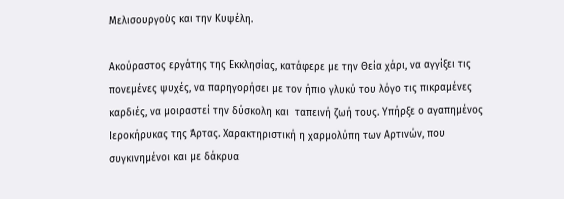Μελισουργοὺς και την Κυψέλη.

Ακούραστος εργάτης της Εκκλησίας, κατάφερε με την Θεία χάρι, να αγγίξει τις πονεμένες ψυχές, να παρηγορήσει με τον ήπιο γλυκύ του λόγο τις πικραμένες  καρδιές, να μοιραστεί την δύσκολη και  ταπεινή ζωή τους. Υπήρξε ο αγαπημένος Ιεροκήρυκας της Άρτας. Χαρακτηριστική η χαρμολύπη των Αρτινών, που συγκινημένοι και με δάκρυα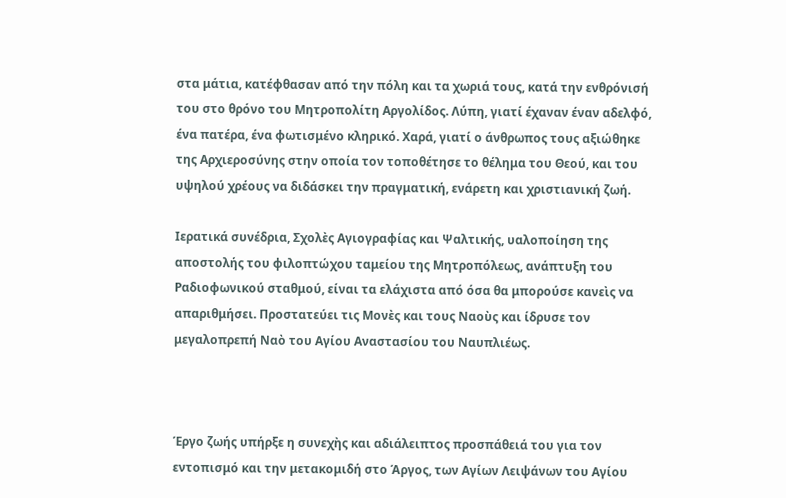στα μάτια, κατέφθασαν από την πόλη και τα χωριά τους, κατά την ενθρόνισή του στο θρόνο του Μητροπολίτη Αργολίδος. Λύπη, γιατί έχαναν έναν αδελφό, ένα πατέρα, ένα φωτισμένο κληρικό. Χαρά, γιατί ο άνθρωπος τους αξιώθηκε της Αρχιεροσύνης στην οποία τον τοποθέτησε το θέλημα του Θεού, και του υψηλού χρέους να διδάσκει την πραγματική, ενάρετη και χριστιανική ζωή.

Ιερατικά συνέδρια, Σχολὲς Αγιογραφίας και Ψαλτικής, υαλοποίηση της αποστολής του φιλοπτώχου ταμείου της Μητροπόλεως, ανάπτυξη του Ραδιοφωνικού σταθμού, είναι τα ελάχιστα από όσα θα μπορούσε κανεὶς να απαριθμήσει. Προστατεύει τις Μονὲς και τους Ναοὺς και ίδρυσε τον μεγαλοπρεπή Ναὸ του Αγίου Αναστασίου του Ναυπλιέως.



Έργο ζωής υπήρξε η συνεχὴς και αδιάλειπτος προσπάθειά του για τον εντοπισμό και την μετακομιδή στο Άργος, των Αγίων Λειψάνων του Αγίου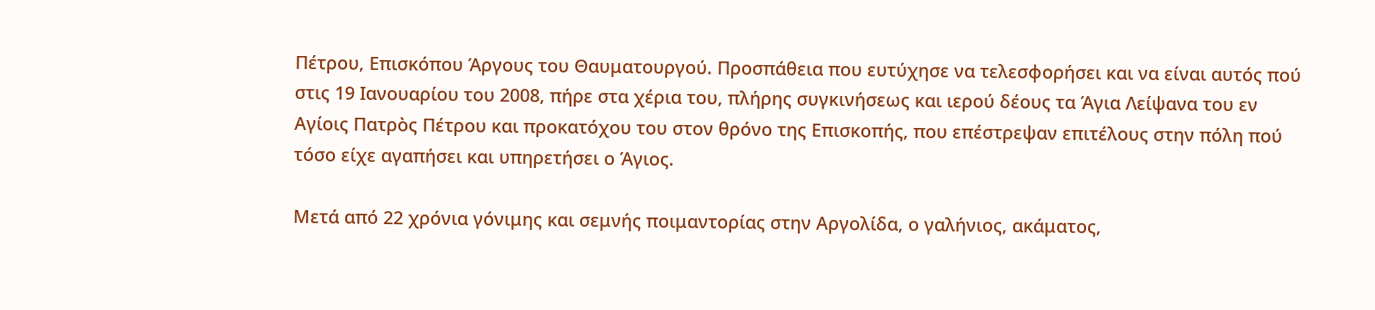Πέτρου, Επισκόπου Άργους του Θαυματουργού. Προσπάθεια που ευτύχησε να τελεσφορήσει και να είναι αυτός πού στις 19 Ιανουαρίου του 2008, πήρε στα χέρια του, πλήρης συγκινήσεως και ιερού δέους τα Άγια Λείψανα του εν Αγίοις Πατρὸς Πέτρου και προκατόχου του στον θρόνο της Επισκοπής, που επέστρεψαν επιτέλους στην πόλη πού τόσο είχε αγαπήσει και υπηρετήσει ο Άγιος.

Μετά από 22 χρόνια γόνιμης και σεμνής ποιμαντορίας στην Αργολίδα, ο γαλήνιος, ακάματος,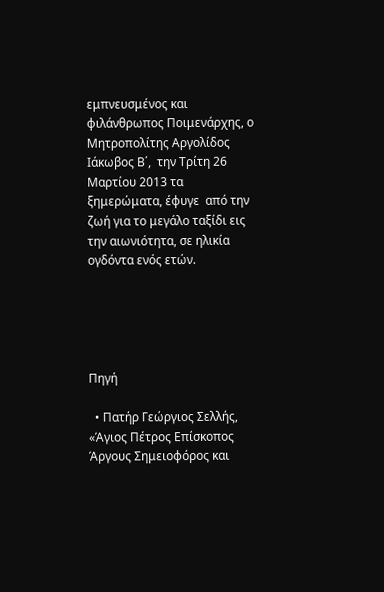εμπνευσμένος και φιλάνθρωπος Ποιμενάρχης, ο Μητροπολίτης Αργολίδος Ιάκωβος Β΄,  την Τρίτη 26 Μαρτίου 2013 τα ξημερώματα, έφυγε  από την ζωή για το μεγάλο ταξίδι εις την αιωνιότητα, σε ηλικία ογδόντα ενός ετών.





Πηγή

  • Πατήρ Γεώργιος Σελλής, «Άγιος Πέτρος Επίσκοπος Άργους Σημειοφόρος και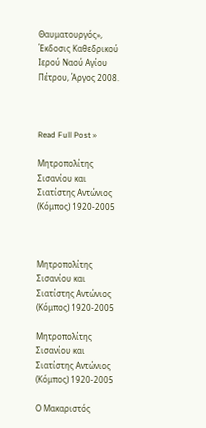Θαυματουργός», Έκδοσις Καθεδρικού Ιερού Ναού Αγίου Πέτρου, Άργος 2008.



Read Full Post »

Μητροπολίτης Σισανίου και Σιατίστης Aντώνιος (Κόμπος) 1920-2005



Μητροπολίτης Σισανίου και Σιατίστης Aντώνιος (Κόμπος) 1920-2005

Μητροπολίτης Σισανίου και Σιατίστης Aντώνιος (Κόμπος) 1920-2005

Ο Μακαριστός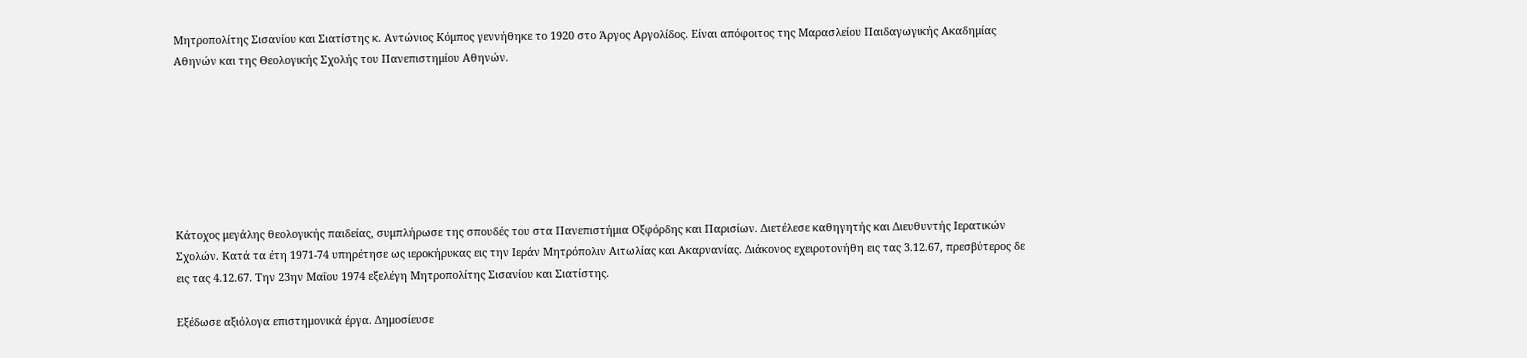Μητροπολίτης Σισανίου και Σιατίστης κ. Αντώνιος Κόμπος γεννήθηκε το 1920 στο Άργος Αργολίδος. Είναι απόφοιτος της Μαρασλείου Παιδαγωγικής Ακαδημίας Αθηνών και της Θεολογικής Σχολής του Πανεπιστημίου Αθηνών.







Κάτοχος μεγάλης θεολογικής παιδείας, συμπλήρωσε της σπουδές του στα Πανεπιστήμια Οξφόρδης και Παρισίων. Διετέλεσε καθηγητής και Διευθυντής Ιερατικών Σχολών. Κατά τα έτη 1971-74 υπηρέτησε ως ιεροκήρυκας εις την Ιεράν Μητρόπολιν Αιτωλίας και Ακαρνανίας. Διάκονος εχειροτονήθη εις τας 3.12.67, πρεσβύτερος δε εις τας 4.12.67. Την 23ην Μαΐου 1974 εξελέγη Μητροπολίτης Σισανίου και Σιατίστης.

Εξέδωσε αξιόλογα επιστημονικά έργα. Δημοσίευσε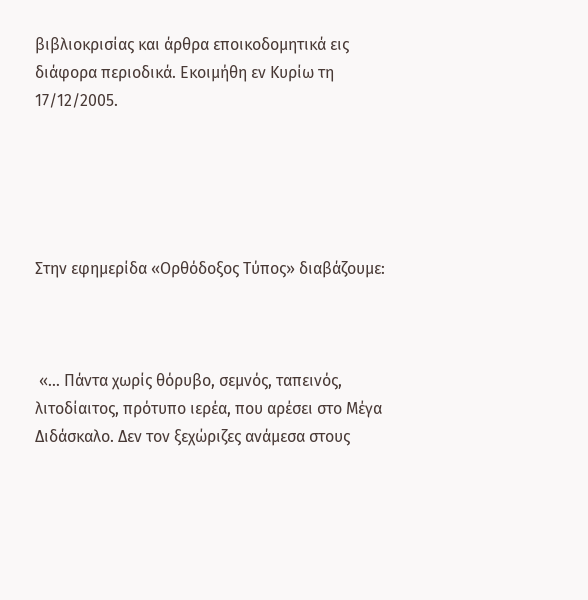βιβλιοκρισίας και άρθρα εποικοδομητικά εις διάφορα περιοδικά. Εκοιμήθη εν Κυρίω τη 17/12/2005.





Στην εφημερίδα «Ορθόδοξος Τύπος» διαβάζουμε:



 «… Πάντα χωρίς θόρυβο, σεμνός, ταπεινός, λιτοδίαιτος, πρότυπο ιερέα, που αρέσει στο Μέγα Διδάσκαλο. Δεν τον ξεχώριζες ανάμεσα στους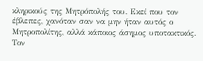κληρικούς της Μητρόπολής του. Εκεί που τον έβλεπες, χανόταν σαν να μην ήταν αυτός ο Μητροπολίτης, αλλά κάποιος άσημος υποτακτικός. Τον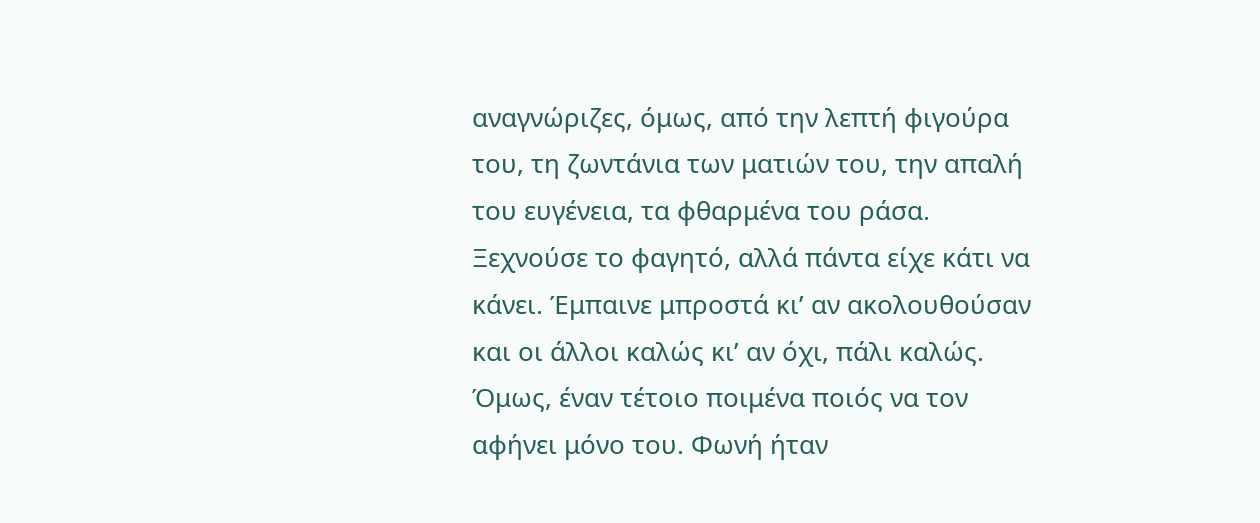αναγνώριζες, όμως, από την λεπτή φιγούρα του, τη ζωντάνια των ματιών του, την απαλή του ευγένεια, τα φθαρμένα του ράσα. Ξεχνούσε το φαγητό, αλλά πάντα είχε κάτι να κάνει. Έμπαινε μπροστά κι’ αν ακολουθούσαν και οι άλλοι καλώς κι’ αν όχι, πάλι καλώς. Όμως, έναν τέτοιο ποιμένα ποιός να τον αφήνει μόνο του. Φωνή ήταν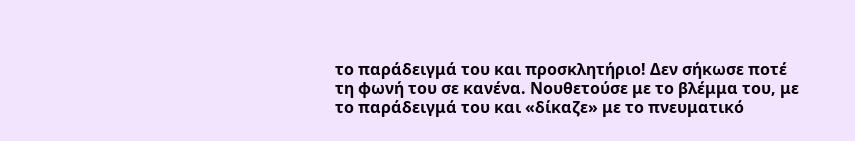το παράδειγμά του και προσκλητήριο! Δεν σήκωσε ποτέ τη φωνή του σε κανένα. Νουθετούσε με το βλέμμα του, με το παράδειγμά του και «δίκαζε» με το πνευματικό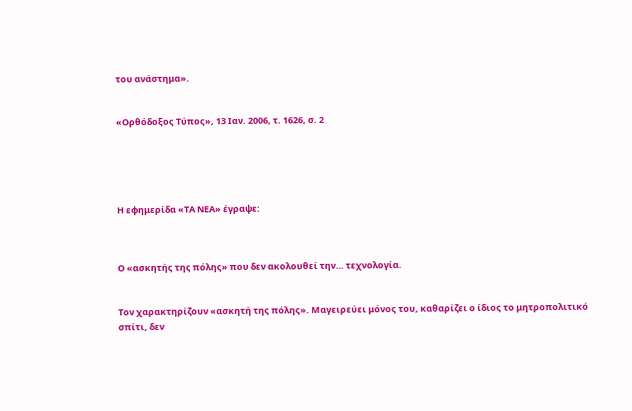του ανάστημα».


«Ορθόδοξος Τύπος», 13 Ιαν. 2006, τ. 1626, σ. 2





Η εφημερίδα «ΤΑ ΝΕΑ» έγραψε:



Ο «ασκητής της πόλης» που δεν ακολουθεί την… τεχνολογία.


Τον χαρακτηρίζουν «ασκητή της πόλης». Μαγειρεύει μόνος του, καθαρίζει ο ίδιος το μητροπολιτικό σπίτι, δεν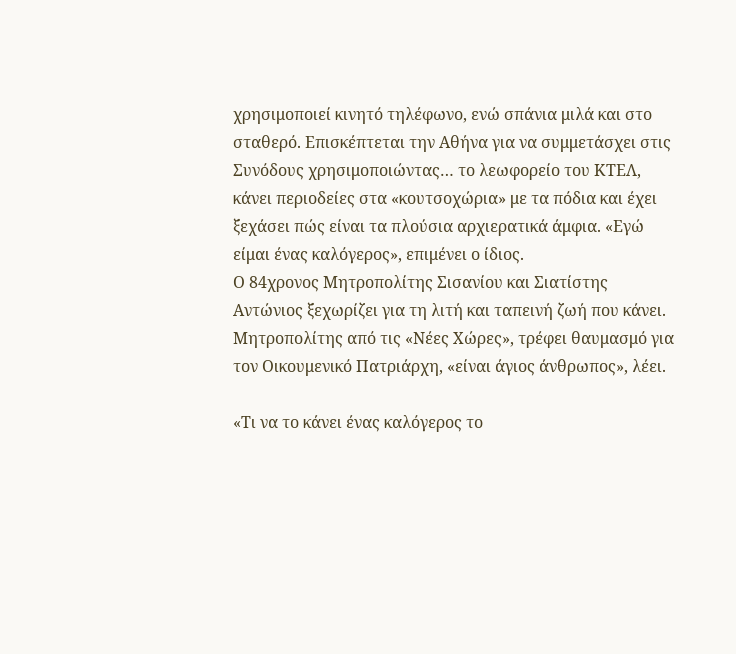χρησιμοποιεί κινητό τηλέφωνο, ενώ σπάνια μιλά και στο σταθερό. Επισκέπτεται την Αθήνα για να συμμετάσχει στις Συνόδους χρησιμοποιώντας… το λεωφορείο του ΚΤΕΛ, κάνει περιοδείες στα «κουτσοχώρια» με τα πόδια και έχει ξεχάσει πώς είναι τα πλούσια αρχιερατικά άμφια. «Εγώ είμαι ένας καλόγερος», επιμένει ο ίδιος.
Ο 84χρονος Μητροπολίτης Σισανίου και Σιατίστης Αντώνιος ξεχωρίζει για τη λιτή και ταπεινή ζωή που κάνει. Μητροπολίτης από τις «Νέες Χώρες», τρέφει θαυμασμό για τον Οικουμενικό Πατριάρχη, «είναι άγιος άνθρωπος», λέει.

«Τι να το κάνει ένας καλόγερος το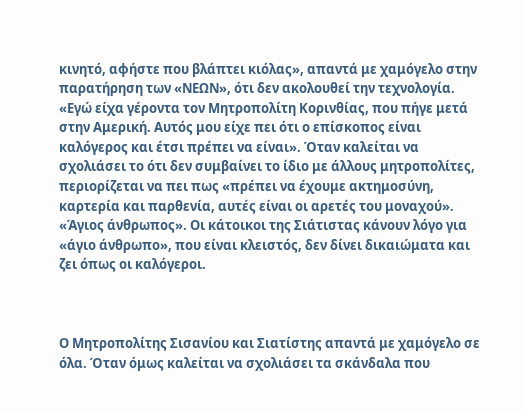κινητό, αφήστε που βλάπτει κιόλας», απαντά με χαμόγελο στην παρατήρηση των «ΝΕΩΝ», ότι δεν ακολουθεί την τεχνολογία. «Εγώ είχα γέροντα τον Μητροπολίτη Κορινθίας, που πήγε μετά στην Αμερική. Αυτός μου είχε πει ότι ο επίσκοπος είναι καλόγερος και έτσι πρέπει να είναι». Όταν καλείται να σχολιάσει το ότι δεν συμβαίνει το ίδιο με άλλους μητροπολίτες, περιορίζεται να πει πως «πρέπει να έχουμε ακτημοσύνη, καρτερία και παρθενία, αυτές είναι οι αρετές του μοναχού».
«Άγιος άνθρωπος». Οι κάτοικοι της Σιάτιστας κάνουν λόγο για «άγιο άνθρωπο», που είναι κλειστός, δεν δίνει δικαιώματα και ζει όπως οι καλόγεροι.



Ο Μητροπολίτης Σισανίου και Σιατίστης απαντά με χαμόγελο σε όλα. Όταν όμως καλείται να σχολιάσει τα σκάνδαλα που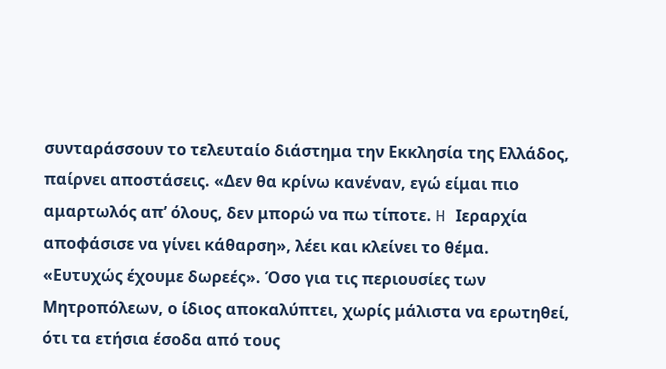συνταράσσουν το τελευταίο διάστημα την Εκκλησία της Ελλάδος, παίρνει αποστάσεις. «Δεν θα κρίνω κανέναν, εγώ είμαι πιο αμαρτωλός απ’ όλους, δεν μπορώ να πω τίποτε. H Ιεραρχία αποφάσισε να γίνει κάθαρση», λέει και κλείνει το θέμα.
«Ευτυχώς έχουμε δωρεές». Όσο για τις περιουσίες των Μητροπόλεων, ο ίδιος αποκαλύπτει, χωρίς μάλιστα να ερωτηθεί, ότι τα ετήσια έσοδα από τους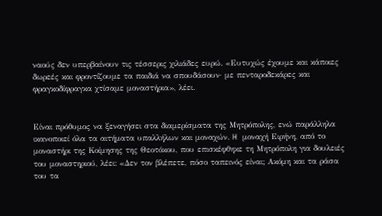ναούς δεν υπερβαίνουν τις τέσσερις χιλιάδες ευρώ. «Ευτυχώς έχουμε και κάποιες δωρεές και φροντίζουμε τα παιδιά να σπουδάσουν· με πενταροδεκάρες και φραγκοδίφραγκα χτίσαμε μοναστήρια», λέει.


Είναι πρόθυμος να ξεναγήσει στα διαμερίσματα της Μητρόπολης, ενώ παράλληλα ικανοποιεί όλα τα αιτήματα υπαλλήλων και μοναχών. H μοναχή Ειρήνη, από το μοναστήρι της Κοίμησης της Θεοτόκου, που επισκέφθηκε τη Μητρόπολη για δουλειές του μοναστηριού, λέει: «Δεν τον βλέπετε, πόσο ταπεινός είναι; Ακόμη και τα ράσα του τα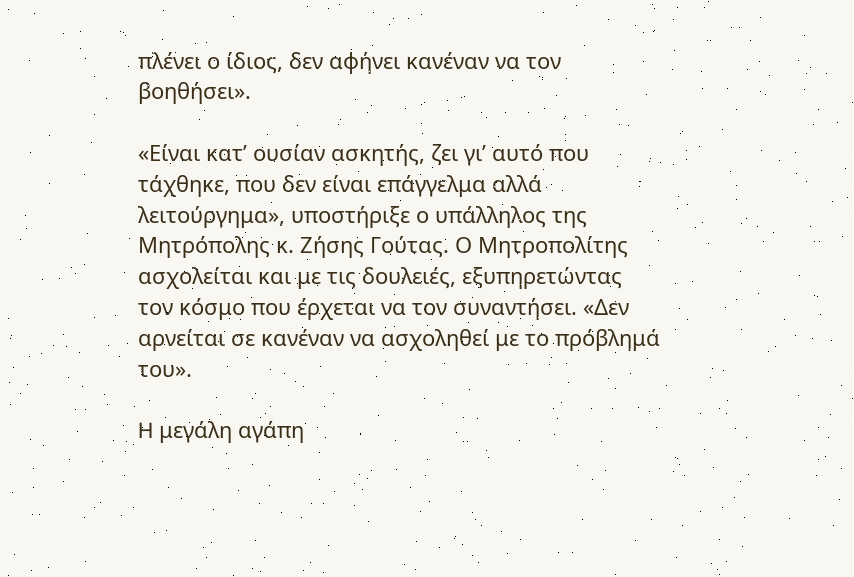πλένει ο ίδιος, δεν αφήνει κανέναν να τον βοηθήσει».

«Είναι κατ’ ουσίαν ασκητής, ζει γι’ αυτό που τάχθηκε, που δεν είναι επάγγελμα αλλά λειτούργημα», υποστήριξε ο υπάλληλος της Μητρόπολης κ. Ζήσης Γούτας. Ο Μητροπολίτης ασχολείται και με τις δουλειές, εξυπηρετώντας τον κόσμο που έρχεται να τον συναντήσει. «Δεν αρνείται σε κανέναν να ασχοληθεί με το πρόβλημά του».

H μεγάλη αγάπη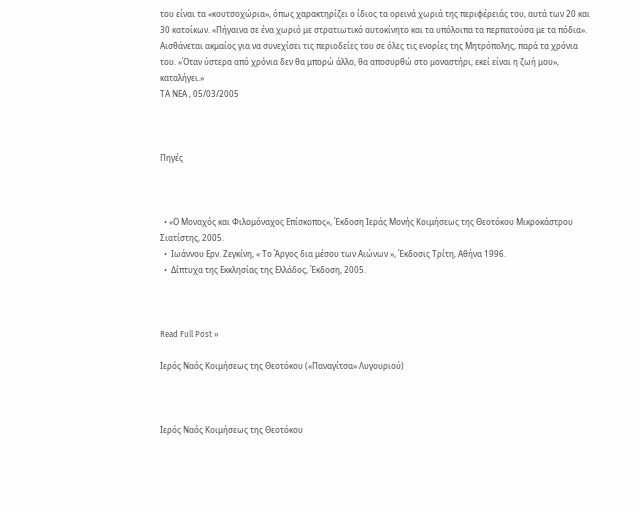του είναι τα «κουτσοχώρια», όπως χαρακτηρίζει ο ίδιος τα ορεινά χωριά της περιφέρειάς του, αυτά των 20 και 30 κατοίκων. «Πήγαινα σε ένα χωριό με στρατιωτικό αυτοκίνητο και τα υπόλοιπα τα περπατούσα με τα πόδια». Αισθάνεται ακμαίος για να συνεχίσει τις περιοδείες του σε όλες τις ενορίες της Μητρόπολης, παρά τα χρόνια του. «Όταν ύστερα από χρόνια δεν θα μπορώ άλλο, θα αποσυρθώ στο μοναστήρι, εκεί είναι η ζωή μου», καταλήγει.»
ΤΑ ΝΕΑ , 05/03/2005



Πηγές



  • «Ο Μοναχός και Φιλομόναχος Επίσκοπος», Έκδοση Ιεράς Μονής Κοιμήσεως της Θεοτόκου Μικροκάστρου Σιατίστης, 2005.
  •  Ιωάννου Ερν. Ζεγκίνη, « Το Άργος δια μέσου των Αιώνων », Έκδοσις Τρίτη, Αθήνα 1996.
  •  Δίπτυχα της Εκκλησίας της Ελλάδος, Έκδοση, 2005.



Read Full Post »

Ιερός Ναός Κοιμήσεως της Θεοτόκου («Παναγίτσα» Λυγουριού)



Ιερός Ναός Κοιμήσεως της Θεοτόκου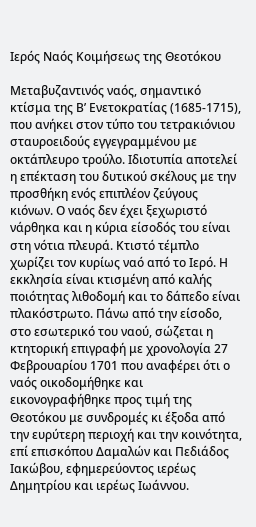Ιερός Ναός Κοιμήσεως της Θεοτόκου

Μεταβυζαντινός ναός, σημαντικό κτίσμα της Β’ Ενετοκρατίας (1685-1715), που ανήκει στον τύπο του τετρακιόνιου σταυροειδούς εγγεγραμμένου με οκτάπλευρο τρούλο. Ιδιοτυπία αποτελεί η επέκταση του δυτικού σκέλους με την προσθήκη ενός επιπλέον ζεύγους κιόνων. Ο ναός δεν έχει ξεχωριστό νάρθηκα και η κύρια είσοδός του είναι στη νότια πλευρά. Κτιστό τέμπλο χωρίζει τον κυρίως ναό από το Ιερό. Η εκκλησία είναι κτισμένη από καλής ποιότητας λιθοδομή και το δάπεδο είναι πλακόστρωτο. Πάνω από την είσοδο, στο εσωτερικό του ναού, σώζεται η κτητορική επιγραφή με χρονολογία 27 Φεβρουαρίου 1701 που αναφέρει ότι ο ναός οικοδομήθηκε και εικονογραφήθηκε προς τιμή της Θεοτόκου με συνδρομές κι έξοδα από την ευρύτερη περιοχή και την κοινότητα, επί επισκόπου Δαμαλών και Πεδιάδος Ιακώβου, εφημερεύοντος ιερέως Δημητρίου και ιερέως Ιωάννου.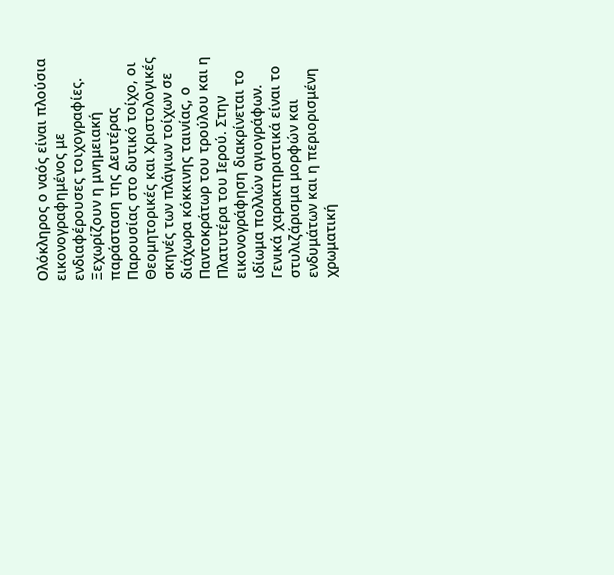Ολόκληρος ο ναός είναι πλούσια εικονογραφημένος με ενδιαφέρουσες τοιχογραφίες. Ξεχωρίζουν η μνημειακή παράσταση της Δευτέρας Παρουσίας στο δυτικό τοίχο, οι Θεομητορικές και Χριστολογικές σκηνές των πλάγιων τοίχων σε διάχωρα κόκκινης ταινίας, ο Παντοκράτωρ του τρούλου και η Πλατυτέρα του Ιερού. Στην εικονογράφηση διακρίνεται το ιδίωμα πολλών αγιογράφων. Γενικά χαρακτηριστικά είναι το στυλιζάρισμα μορφών και ενδυμάτων και η περιορισμένη χρωματική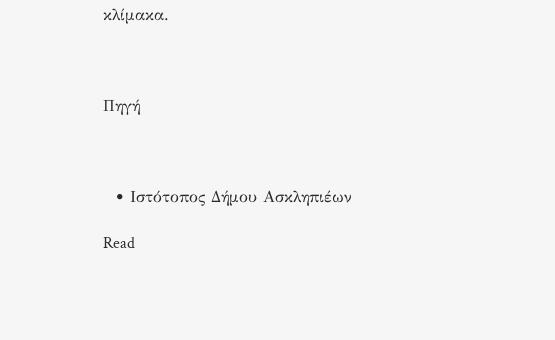κλίμακα.



Πηγή



  • Ιστότοπος Δήμου Ασκληπιέων

Read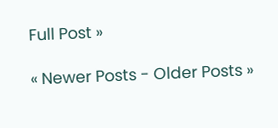Full Post »

« Newer Posts - Older Posts »